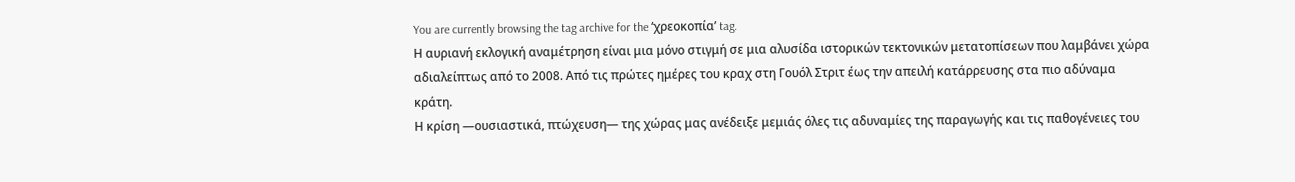You are currently browsing the tag archive for the ‘χρεοκοπία’ tag.
Η αυριανή εκλογική αναμέτρηση είναι μια μόνο στιγμή σε μια αλυσίδα ιστορικών τεκτονικών μετατοπίσεων που λαμβάνει χώρα αδιαλείπτως από το 2008. Από τις πρώτες ημέρες του κραχ στη Γουόλ Στριτ έως την απειλή κατάρρευσης στα πιο αδύναμα κράτη.
Η κρίση ―ουσιαστικά, πτώχευση― της χώρας μας ανέδειξε μεμιάς όλες τις αδυναμίες της παραγωγής και τις παθογένειες του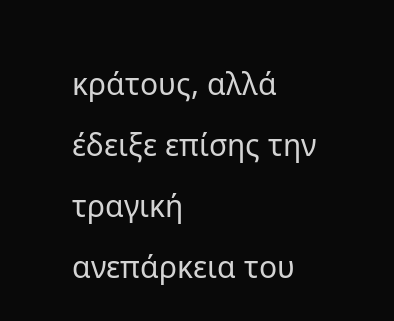κράτους, αλλά έδειξε επίσης την τραγική ανεπάρκεια του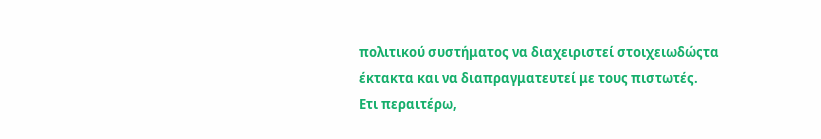πολιτικού συστήματος να διαχειριστεί στοιχειωδώςτα έκτακτα και να διαπραγματευτεί με τους πιστωτές.
Ετι περαιτέρω,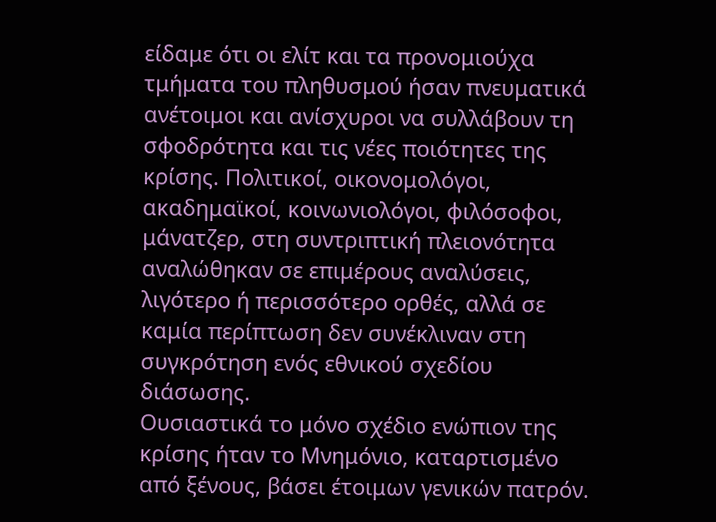είδαμε ότι οι ελίτ και τα προνομιούχα τμήματα του πληθυσμού ήσαν πνευματικά ανέτοιμοι και ανίσχυροι να συλλάβουν τη σφοδρότητα και τις νέες ποιότητες της κρίσης. Πολιτικοί, οικονομολόγοι, ακαδημαϊκοί, κοινωνιολόγοι, φιλόσοφοι, μάνατζερ, στη συντριπτική πλειονότητα αναλώθηκαν σε επιμέρους αναλύσεις, λιγότερο ή περισσότερο ορθές, αλλά σε καμία περίπτωση δεν συνέκλιναν στη συγκρότηση ενός εθνικού σχεδίου διάσωσης.
Ουσιαστικά το μόνο σχέδιο ενώπιον της κρίσης ήταν το Μνημόνιο, καταρτισμένο από ξένους, βάσει έτοιμων γενικών πατρόν.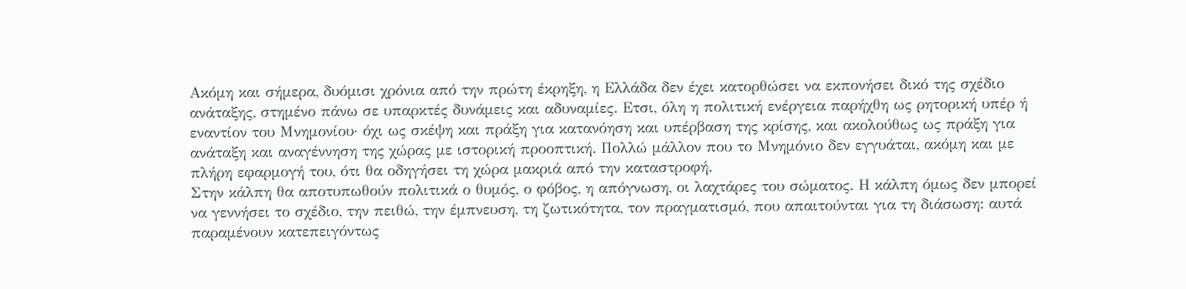Ακόμη και σήμερα, δυόμισι χρόνια από την πρώτη έκρηξη, η Ελλάδα δεν έχει κατορθώσει να εκπονήσει δικό της σχέδιο ανάταξης, στημένο πάνω σε υπαρκτές δυνάμεις και αδυναμίες. Ετσι, όλη η πολιτική ενέργεια παρήχθη ως ρητορική υπέρ ή εναντίον του Μνημονίου· όχι ως σκέψη και πράξη για κατανόηση και υπέρβαση της κρίσης, και ακολούθως ως πράξη για ανάταξη και αναγέννηση της χώρας με ιστορική προοπτική. Πολλώ μάλλον που το Μνημόνιο δεν εγγυάται, ακόμη και με πλήρη εφαρμογή του, ότι θα οδηγήσει τη χώρα μακριά από την καταστροφή.
Στην κάλπη θα αποτυπωθούν πολιτικά ο θυμός, ο φόβος, η απόγνωση, οι λαχτάρες του σώματος. Η κάλπη όμως δεν μπορεί να γεννήσει το σχέδιο, την πειθώ, την έμπνευση, τη ζωτικότητα, τον πραγματισμό, που απαιτούνται για τη διάσωση: αυτά παραμένουν κατεπειγόντως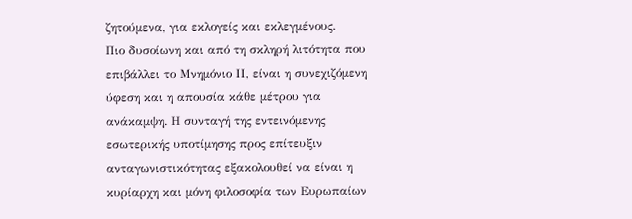ζητούμενα, για εκλογείς και εκλεγμένους.
Πιο δυσοίωνη και από τη σκληρή λιτότητα που επιβάλλει το Μνημόνιο ΙΙ, είναι η συνεχιζόμενη ύφεση και η απουσία κάθε μέτρου για ανάκαμψη. Η συνταγή της εντεινόμενης εσωτερικής υποτίμησης προς επίτευξιν ανταγωνιστικότητας εξακολουθεί να είναι η κυρίαρχη και μόνη φιλοσοφία των Ευρωπαίων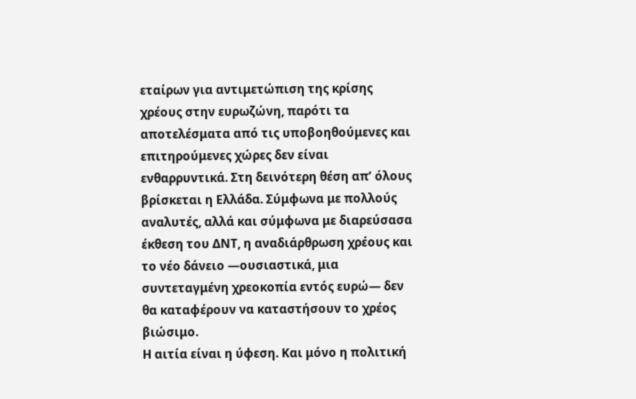εταίρων για αντιμετώπιση της κρίσης χρέους στην ευρωζώνη, παρότι τα αποτελέσματα από τις υποβοηθούμενες και επιτηρούμενες χώρες δεν είναι ενθαρρυντικά. Στη δεινότερη θέση απ’ όλους βρίσκεται η Ελλάδα. Σύμφωνα με πολλούς αναλυτές, αλλά και σύμφωνα με διαρεύσασα έκθεση του ΔΝΤ, η αναδιάρθρωση χρέους και το νέο δάνειο ―ουσιαστικά, μια συντεταγμένη χρεοκοπία εντός ευρώ― δεν θα καταφέρουν να καταστήσουν το χρέος βιώσιμο.
Η αιτία είναι η ύφεση. Και μόνο η πολιτική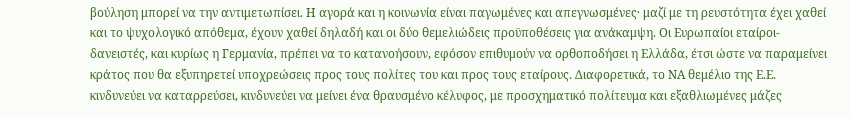βούληση μπορεί να την αντιμετωπίσει. Η αγορά και η κοινωνία είναι παγωμένες και απεγνωσμένες· μαζί με τη ρευστότητα έχει χαθεί και το ψυχολογικό απόθεμα, έχουν χαθεί δηλαδή και οι δύο θεμελιώδεις προϋποθέσεις για ανάκαμψη. Οι Ευρωπαίοι εταίροι-δανειστές, και κυρίως η Γερμανία, πρέπει να το κατανοήσουν, εφόσον επιθυμούν να ορθοποδήσει η Ελλάδα, έτσι ώστε να παραμείνει κράτος που θα εξυπηρετεί υποχρεώσεις προς τους πολίτες του και προς τους εταίρους. Διαφορετικά, το ΝΑ θεμέλιο της Ε.Ε. κινδυνεύει να καταρρεύσει, κινδυνεύει να μείνει ένα θραυσμένο κέλυφος, με προσχηματικό πολίτευμα και εξαθλιωμένες μάζες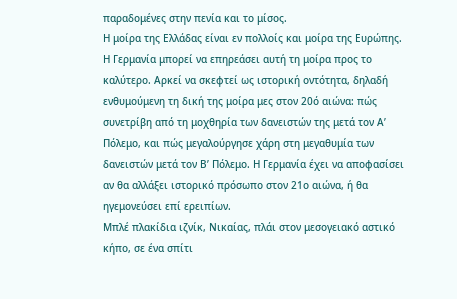παραδομένες στην πενία και το μίσος.
Η μοίρα της Ελλάδας είναι εν πολλοίς και μοίρα της Ευρώπης. Η Γερμανία μπορεί να επηρεάσει αυτή τη μοίρα προς το καλύτερο. Αρκεί να σκεφτεί ως ιστορική οντότητα, δηλαδή ενθυμούμενη τη δική της μοίρα μες στον 20ό αιώνα: πώς συνετρίβη από τη μοχθηρία των δανειστών της μετά τον Α’ Πόλεμο, και πώς μεγαλούργησε χάρη στη μεγαθυμία των δανειστών μετά τον Β’ Πόλεμο. Η Γερμανία έχει να αποφασίσει αν θα αλλάξει ιστορικό πρόσωπο στον 21ο αιώνα, ή θα ηγεμονεύσει επί ερειπίων.
Μπλέ πλακίδια ιζνίκ, Νικαίας, πλάι στον μεσογειακό αστικό κήπο, σε ένα σπίτι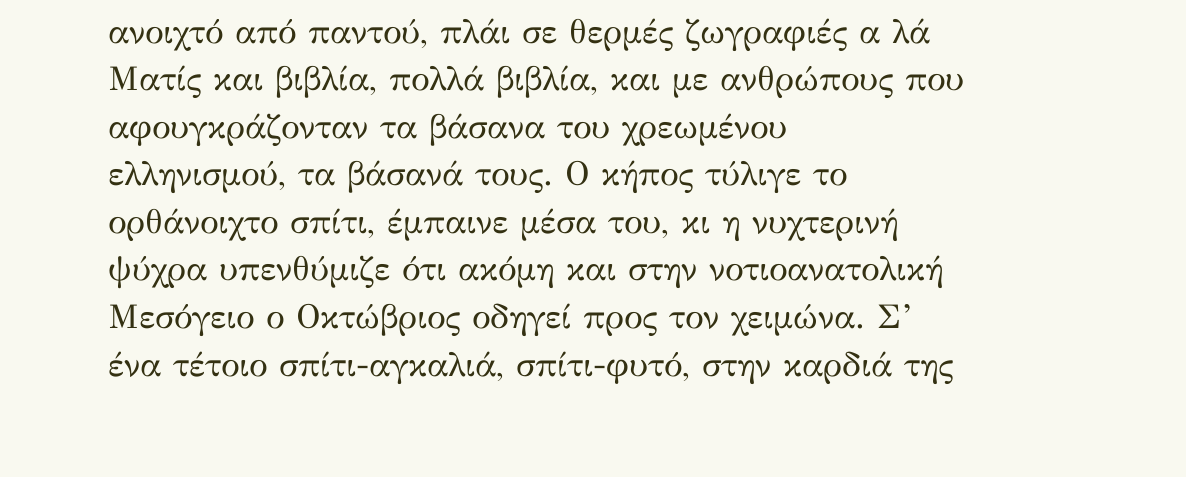ανοιχτό από παντού, πλάι σε θερμές ζωγραφιές α λά Ματίς και βιβλία, πολλά βιβλία, και με ανθρώπους που αφουγκράζονταν τα βάσανα του χρεωμένου ελληνισμού, τα βάσανά τους. Ο κήπος τύλιγε το ορθάνοιχτο σπίτι, έμπαινε μέσα του, κι η νυχτερινή ψύχρα υπενθύμιζε ότι ακόμη και στην νοτιοανατολική Μεσόγειο ο Οκτώβριος οδηγεί προς τον χειμώνα. Σ’ ένα τέτοιο σπίτι-αγκαλιά, σπίτι-φυτό, στην καρδιά της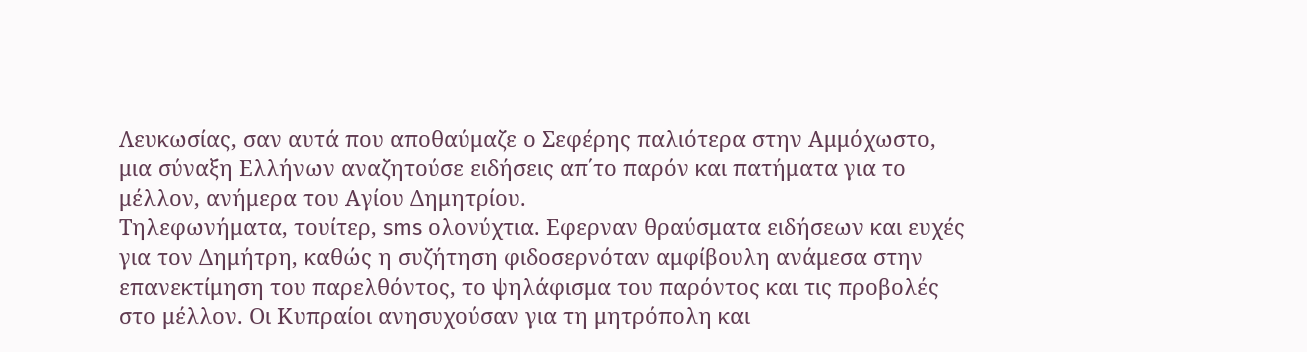Λευκωσίας, σαν αυτά που αποθαύμαζε ο Σεφέρης παλιότερα στην Αμμόχωστο, μια σύναξη Ελλήνων αναζητούσε ειδήσεις απ΄το παρόν και πατήματα για το μέλλον, ανήμερα του Αγίου Δημητρίου.
Τηλεφωνήματα, τουίτερ, sms ολονύχτια. Εφερναν θραύσματα ειδήσεων και ευχές για τον Δημήτρη, καθώς η συζήτηση φιδοσερνόταν αμφίβουλη ανάμεσα στην επανεκτίμηση του παρελθόντος, το ψηλάφισμα του παρόντος και τις προβολές στο μέλλον. Οι Κυπραίοι ανησυχούσαν για τη μητρόπολη και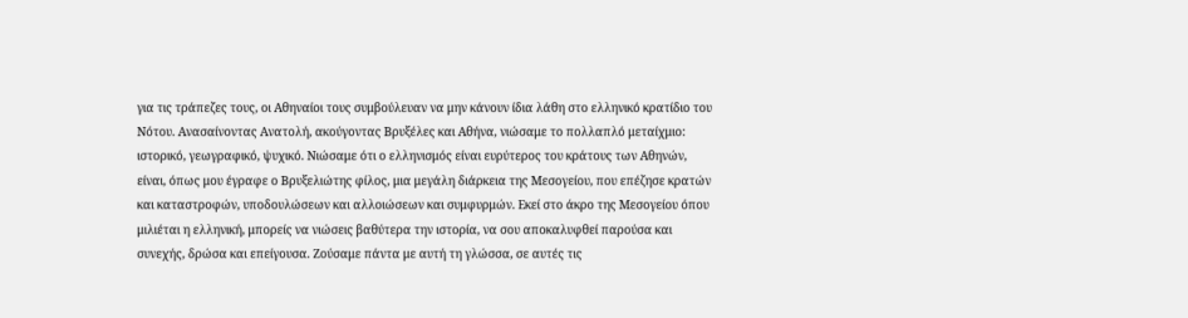για τις τράπεζες τους, οι Αθηναίοι τους συμβούλευαν να μην κάνουν ίδια λάθη στο ελληνικό κρατίδιο του Νότου. Ανασαίνοντας Ανατολή, ακούγοντας Βρυξέλες και Αθήνα, νιώσαμε το πολλαπλό μεταίχμιο: ιστορικό, γεωγραφικό, ψυχικό. Νιώσαμε ότι ο ελληνισμός είναι ευρύτερος του κράτους των Αθηνών, είναι, όπως μου έγραφε ο Βρυξελιώτης φίλος, μια μεγάλη διάρκεια της Μεσογείου, που επέζησε κρατών και καταστροφών, υποδουλώσεων και αλλοιώσεων και συμφυρμών. Εκεί στο άκρο της Μεσογείου όπου μιλιέται η ελληνική, μπορείς να νιώσεις βαθύτερα την ιστορία, να σου αποκαλυφθεί παρούσα και συνεχής, δρώσα και επείγουσα. Ζούσαμε πάντα με αυτή τη γλώσσα, σε αυτές τις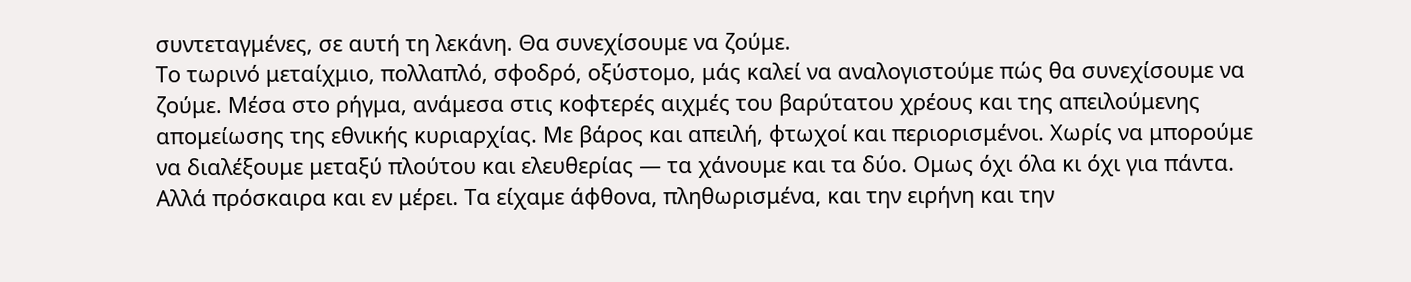συντεταγμένες, σε αυτή τη λεκάνη. Θα συνεχίσουμε να ζούμε.
Το τωρινό μεταίχμιο, πολλαπλό, σφοδρό, οξύστομο, μάς καλεί να αναλογιστούμε πώς θα συνεχίσουμε να ζούμε. Μέσα στο ρήγμα, ανάμεσα στις κοφτερές αιχμές του βαρύτατου χρέους και της απειλούμενης απομείωσης της εθνικής κυριαρχίας. Με βάρος και απειλή, φτωχοί και περιορισμένοι. Χωρίς να μπορούμε να διαλέξουμε μεταξύ πλούτου και ελευθερίας ― τα χάνουμε και τα δύο. Ομως όχι όλα κι όχι για πάντα. Αλλά πρόσκαιρα και εν μέρει. Τα είχαμε άφθονα, πληθωρισμένα, και την ειρήνη και την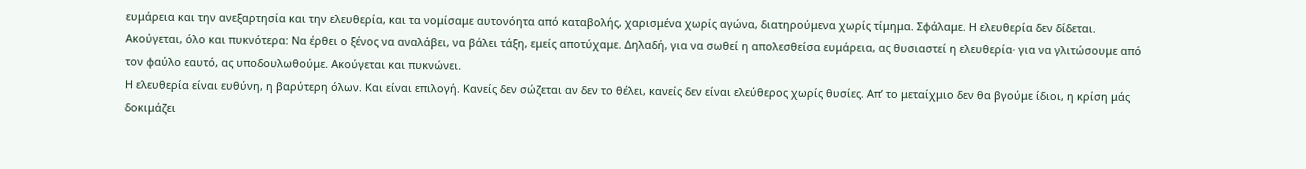ευμάρεια και την ανεξαρτησία και την ελευθερία, και τα νομίσαμε αυτονόητα από καταβολής, χαρισμένα χωρίς αγώνα, διατηρούμενα χωρίς τίμημα. Σφάλαμε. Η ελευθερία δεν δίδεται.
Ακούγεται, όλο και πυκνότερα: Να έρθει ο ξένος να αναλάβει, να βάλει τάξη, εμείς αποτύχαμε. Δηλαδή, για να σωθεί η απολεσθείσα ευμάρεια, ας θυσιαστεί η ελευθερία· για να γλιτώσουμε από τον φαύλο εαυτό, ας υποδουλωθούμε. Ακούγεται και πυκνώνει.
Η ελευθερία είναι ευθύνη, η βαρύτερη όλων. Και είναι επιλογή. Κανείς δεν σώζεται αν δεν το θέλει, κανείς δεν είναι ελεύθερος χωρίς θυσίες. Απ’ το μεταίχμιο δεν θα βγούμε ίδιοι, η κρίση μάς δοκιμάζει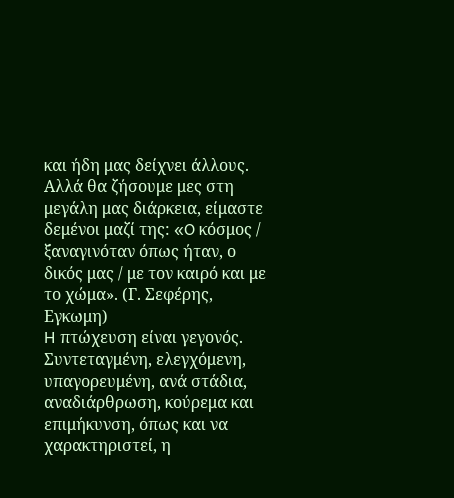και ήδη μας δείχνει άλλους. Αλλά θα ζήσουμε μες στη μεγάλη μας διάρκεια, είμαστε δεμένοι μαζί της: «O κόσμος / ξαναγινόταν όπως ήταν, ο δικός μας / με τον καιρό και με το χώμα». (Γ. Σεφέρης, Εγκωμη)
H πτώχευση είναι γεγονός. Συντεταγμένη, ελεγχόμενη, υπαγορευμένη, ανά στάδια, αναδιάρθρωση, κούρεμα και επιμήκυνση, όπως και να χαρακτηριστεί, η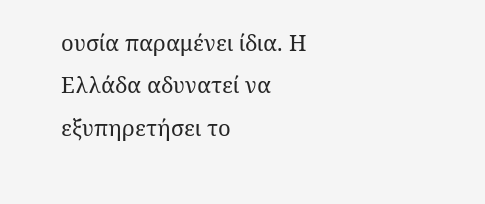ουσία παραμένει ίδια. Η Ελλάδα αδυνατεί να εξυπηρετήσει το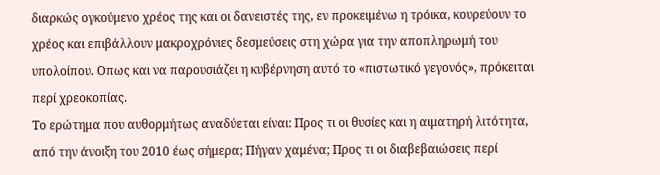διαρκώς ογκούμενο χρέος της και οι δανειστές της, εν προκειμένω η τρόικα, κουρεύουν το χρέος και επιβάλλουν μακροχρόνιες δεσμεύσεις στη χώρα για την αποπληρωμή του υπολοίπου. Οπως και να παρουσιάζει η κυβέρνηση αυτό το «πιστωτικό γεγονός», πρόκειται περί χρεοκοπίας.
Το ερώτημα που αυθορμήτως αναδύεται είναι: Προς τι οι θυσίες και η αιματηρή λιτότητα, από την άνοιξη του 2010 έως σήμερα; Πήγαν χαμένα; Προς τι οι διαβεβαιώσεις περί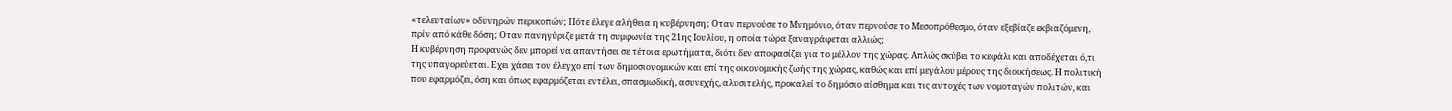«τελευταίων» οδυνηρών περικοπών; Πότε έλεγε αλήθεια η κυβέρνηση; Οταν περνούσε το Μνημόνιο, όταν περνούσε το Μεσοπρόθεσμο, όταν εξεβίαζε εκβιαζόμενη, πρίν από κάθε δόση; Οταν πανηγύριζε μετά τη συμφωνία της 21ης Ιουλίου, η οποία τώρα ξαναγράφεται αλλιώς;
Η κυβέρνηση προφανώς δεν μπορεί να απαντήσει σε τέτοια ερωτήματα, διότι δεν αποφασίζει για το μέλλον της χώρας. Απλώς σκύβει το κεφάλι και αποδέχεται ό,τι της υπαγορεύεται. Εχει χάσει τον έλεγχο επί των δημοσιονομικών και επί της οικονομικής ζωής της χώρας, καθώς και επί μεγάλου μέρους της διοικήσεως. Η πολιτική που εφαρμόζει, όση και όπως εφαρμόζεται εντέλει, σπασμωδική, ασυνεχής, αλυσιτελής, προκαλεί το δημόσιο αίσθημα και τις αντοχές των νομοταγών πολιτών, και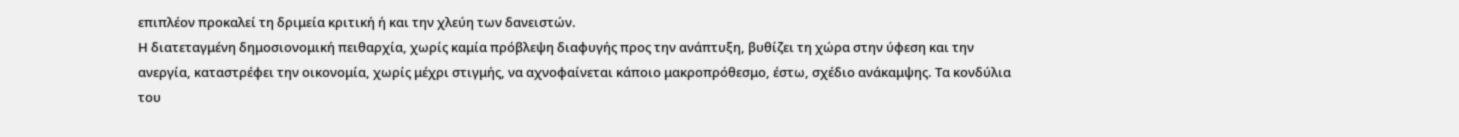επιπλέον προκαλεί τη δριμεία κριτική ή και την χλεύη των δανειστών.
Η διατεταγμένη δημοσιονομική πειθαρχία, χωρίς καμία πρόβλεψη διαφυγής προς την ανάπτυξη, βυθίζει τη χώρα στην ύφεση και την ανεργία, καταστρέφει την οικονομία, χωρίς μέχρι στιγμής, να αχνοφαίνεται κάποιο μακροπρόθεσμο, έστω, σχέδιο ανάκαμψης. Τα κονδύλια του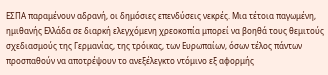ΕΣΠΑ παραμένουν αδρανή, οι δημόσιες επενδύσεις νεκρές. Μια τέτοια παγωμένη, ημιθανής Ελλάδα σε διαρκή ελεγχόμενη χρεοκοπία μπορεί να βοηθά τους θεμιτούς σχεδιασμούς της Γερμανίας, της τρόικας, των Ευρωπαίων, όσων τέλος πάντων προσπαθούν να αποτρέψουν το ανεξέλεγκτο ντόμινο εξ αφορμής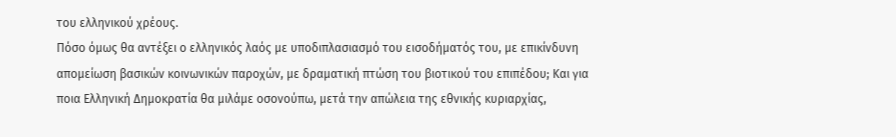του ελληνικού χρέους.
Πόσο όμως θα αντέξει ο ελληνικός λαός με υποδιπλασιασμό του εισοδήματός του, με επικίνδυνη απομείωση βασικών κοινωνικών παροχών, με δραματική πτώση του βιοτικού του επιπέδου; Και για ποια Ελληνική Δημοκρατία θα μιλάμε οσονούπω, μετά την απώλεια της εθνικής κυριαρχίας,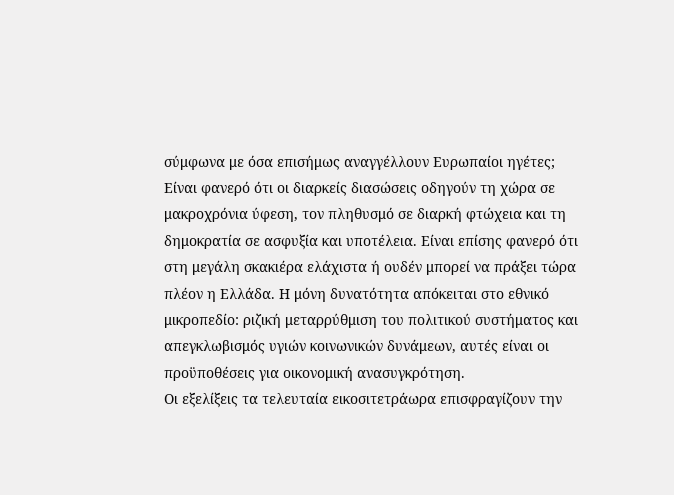σύμφωνα με όσα επισήμως αναγγέλλουν Ευρωπαίοι ηγέτες;
Είναι φανερό ότι οι διαρκείς διασώσεις οδηγούν τη χώρα σε μακροχρόνια ύφεση, τον πληθυσμό σε διαρκή φτώχεια και τη δημοκρατία σε ασφυξία και υποτέλεια. Είναι επίσης φανερό ότι στη μεγάλη σκακιέρα ελάχιστα ή ουδέν μπορεί να πράξει τώρα πλέον η Ελλάδα. Η μόνη δυνατότητα απόκειται στο εθνικό μικροπεδίο: ριζική μεταρρύθμιση του πολιτικού συστήματος και απεγκλωβισμός υγιών κοινωνικών δυνάμεων, αυτές είναι οι προϋποθέσεις για οικονομική ανασυγκρότηση.
Οι εξελίξεις τα τελευταία εικοσιτετράωρα επισφραγίζουν την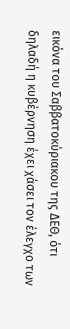εικόνα του Σαββατοκύριακου της ΔΕΘ, ότι δηλαδή η κυβέρνηση έχει χάσει τον έλεγχο των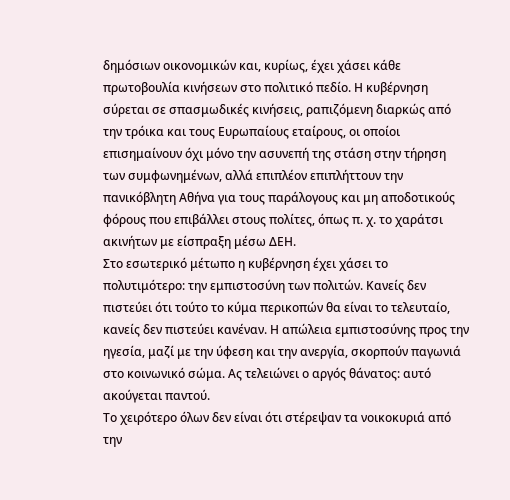δημόσιων οικονομικών και, κυρίως, έχει χάσει κάθε πρωτοβουλία κινήσεων στο πολιτικό πεδίο. Η κυβέρνηση σύρεται σε σπασμωδικές κινήσεις, ραπιζόμενη διαρκώς από την τρόικα και τους Ευρωπαίους εταίρους, οι οποίοι επισημαίνουν όχι μόνο την ασυνεπή της στάση στην τήρηση των συμφωνημένων, αλλά επιπλέον επιπλήττουν την πανικόβλητη Αθήνα για τους παράλογους και μη αποδοτικούς φόρους που επιβάλλει στους πολίτες, όπως π. χ. το χαράτσι ακινήτων με είσπραξη μέσω ΔΕΗ.
Στο εσωτερικό μέτωπο η κυβέρνηση έχει χάσει το πολυτιμότερο: την εμπιστοσύνη των πολιτών. Κανείς δεν πιστεύει ότι τούτο το κύμα περικοπών θα είναι το τελευταίο, κανείς δεν πιστεύει κανέναν. Η απώλεια εμπιστοσύνης προς την ηγεσία, μαζί με την ύφεση και την ανεργία, σκορπούν παγωνιά στο κοινωνικό σώμα. Ας τελειώνει ο αργός θάνατος: αυτό ακούγεται παντού.
Το χειρότερο όλων δεν είναι ότι στέρεψαν τα νοικοκυριά από την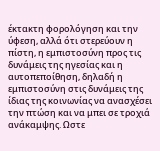έκτακτη φορολόγηση και την ύφεση, αλλά ότι στερεύουν η πίστη, η εμπιστοσύνη προς τις δυνάμεις της ηγεσίας και η αυτοπεποίθηση, δηλαδή η εμπιστοσύνη στις δυνάμεις της ίδιας της κοινωνίας να ανασχέσει την πτώση και να μπει σε τροχιά ανάκαμψης. Ωστε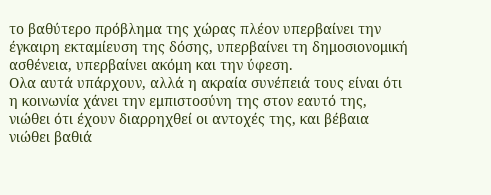το βαθύτερο πρόβλημα της χώρας πλέον υπερβαίνει την έγκαιρη εκταμίευση της δόσης, υπερβαίνει τη δημοσιονομική ασθένεια, υπερβαίνει ακόμη και την ύφεση.
Ολα αυτά υπάρχουν, αλλά η ακραία συνέπειά τους είναι ότι η κοινωνία χάνει την εμπιστοσύνη της στον εαυτό της, νιώθει ότι έχουν διαρρηχθεί οι αντοχές της, και βέβαια νιώθει βαθιά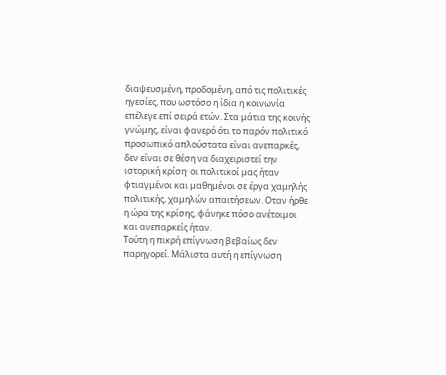διαψευσμένη, προδομένη, από τις πολιτικές ηγεσίες, που ωστόσο η ίδια η κοινωνία επέλεγε επί σειρά ετών. Στα μάτια της κοινής γνώμης, είναι φανερό ότι το παρόν πολιτικό προσωπικό απλούστατα είναι ανεπαρκές, δεν είναι σε θέση να διαχειριστεί την ιστορική κρίση· οι πολιτικοί μας ήταν φτιαγμένοι και μαθημένοι σε έργα χαμηλής πολιτικής, χαμηλών απαιτήσεων. Οταν ήρθε η ώρα της κρίσης, φάνηκε πόσο ανέτοιμοι και ανεπαρκείς ήταν.
Τούτη η πικρή επίγνωση βεβαίως δεν παρηγορεί. Μάλιστα αυτή η επίγνωση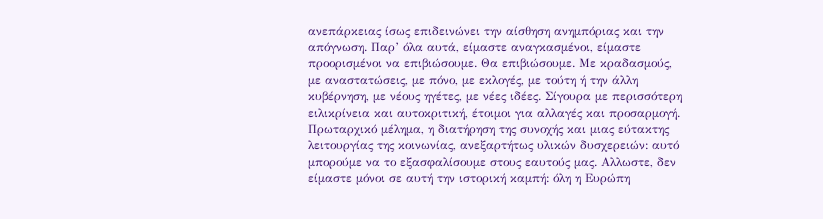ανεπάρκειας ίσως επιδεινώνει την αίσθηση ανημπόριας και την απόγνωση. Παρ’ όλα αυτά, είμαστε αναγκασμένοι, είμαστε προορισμένοι να επιβιώσουμε. Θα επιβιώσουμε. Με κραδασμούς, με αναστατώσεις, με πόνο, με εκλογές, με τούτη ή την άλλη κυβέρνηση, με νέους ηγέτες, με νέες ιδέες. Σίγουρα με περισσότερη ειλικρίνεια και αυτοκριτική, έτοιμοι για αλλαγές και προσαρμογή.
Πρωταρχικό μέλημα, η διατήρηση της συνοχής και μιας εύτακτης λειτουργίας της κοινωνίας, ανεξαρτήτως υλικών δυσχερειών: αυτό μπορούμε να το εξασφαλίσουμε στους εαυτούς μας. Αλλωστε, δεν είμαστε μόνοι σε αυτή την ιστορική καμπή: όλη η Ευρώπη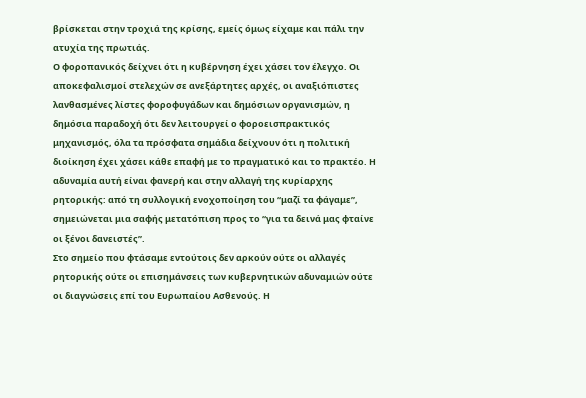βρίσκεται στην τροχιά της κρίσης, εμείς όμως είχαμε και πάλι την ατυχία της πρωτιάς.
Ο φοροπανικός δείχνει ότι η κυβέρνηση έχει χάσει τον έλεγχο. Οι αποκεφαλισμοί στελεχών σε ανεξάρτητες αρχές, οι αναξιόπιστες λανθασμένες λίστες φοροφυγάδων και δημόσιων οργανισμών, η δημόσια παραδοχή ότι δεν λειτουργεί ο φοροεισπρακτικός μηχανισμός, όλα τα πρόσφατα σημάδια δείχνουν ότι η πολιτική διοίκηση έχει χάσει κάθε επαφή με το πραγματικό και το πρακτέο. Η αδυναμία αυτή είναι φανερή και στην αλλαγή της κυρίαρχης ρητορικής: από τη συλλογική ενοχοποίηση του “μαζί τα φάγαμε”, σημειώνεται μια σαφής μετατόπιση προς το “για τα δεινά μας φταίνε οι ξένοι δανειστές”.
Στο σημείο που φτάσαμε εντούτοις δεν αρκούν ούτε οι αλλαγές ρητορικής ούτε οι επισημάνσεις των κυβερνητικών αδυναμιών ούτε οι διαγνώσεις επί του Ευρωπαίου Ασθενούς. Η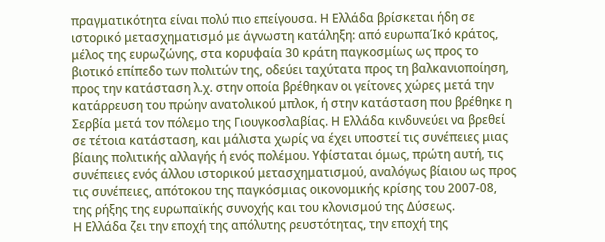πραγματικότητα είναι πολύ πιο επείγουσα. Η Ελλάδα βρίσκεται ήδη σε ιστορικό μετασχηματισμό με άγνωστη κατάληξη: από ευρωπαΊκό κράτος, μέλος της ευρωζώνης, στα κορυφαία 30 κράτη παγκοσμίως ως προς το βιοτικό επίπεδο των πολιτών της, οδεύει ταχύτατα προς τη βαλκανιοποίηση, προς την κατάσταση λ.χ. στην οποία βρέθηκαν οι γείτονες χώρες μετά την κατάρρευση του πρώην ανατολικού μπλοκ, ή στην κατάσταση που βρέθηκε η Σερβία μετά τον πόλεμο της Γιουγκοσλαβίας. Η Ελλάδα κινδυνεύει να βρεθεί σε τέτοια κατάσταση, και μάλιστα χωρίς να έχει υποστεί τις συνέπειες μιας βίαιης πολιτικής αλλαγής ή ενός πολέμου. Υφίσταται όμως, πρώτη αυτή, τις συνέπειες ενός άλλου ιστορικού μετασχηματισμού, αναλόγως βίαιου ως προς τις συνέπειες, απότοκου της παγκόσμιας οικονομικής κρίσης του 2007-08, της ρήξης της ευρωπαϊκής συνοχής και του κλονισμού της Δύσεως.
Η Ελλάδα ζει την εποχή της απόλυτης ρευστότητας, την εποχή της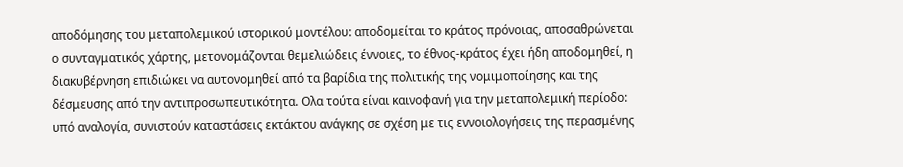αποδόμησης του μεταπολεμικού ιστορικού μοντέλου: αποδομείται το κράτος πρόνοιας, αποσαθρώνεται ο συνταγματικός χάρτης, μετονομάζονται θεμελιώδεις έννοιες, το έθνος-κράτος έχει ήδη αποδομηθεί, η διακυβέρνηση επιδιώκει να αυτονομηθεί από τα βαρίδια της πολιτικής της νομιμοποίησης και της δέσμευσης από την αντιπροσωπευτικότητα. Ολα τούτα είναι καινοφανή για την μεταπολεμική περίοδο: υπό αναλογία, συνιστούν καταστάσεις εκτάκτου ανάγκης σε σχέση με τις εννοιολογήσεις της περασμένης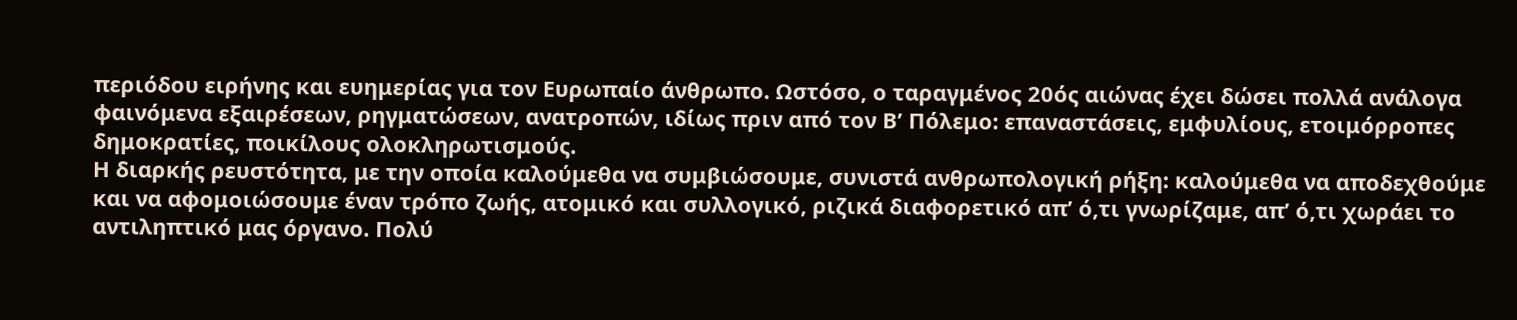περιόδου ειρήνης και ευημερίας για τον Ευρωπαίο άνθρωπο. Ωστόσο, ο ταραγμένος 20ός αιώνας έχει δώσει πολλά ανάλογα φαινόμενα εξαιρέσεων, ρηγματώσεων, ανατροπών, ιδίως πριν από τον Β’ Πόλεμο: επαναστάσεις, εμφυλίους, ετοιμόρροπες δημοκρατίες, ποικίλους ολοκληρωτισμούς.
Η διαρκής ρευστότητα, με την οποία καλούμεθα να συμβιώσουμε, συνιστά ανθρωπολογική ρήξη: καλούμεθα να αποδεχθούμε και να αφομοιώσουμε έναν τρόπο ζωής, ατομικό και συλλογικό, ριζικά διαφορετικό απ’ ό,τι γνωρίζαμε, απ’ ό,τι χωράει το αντιληπτικό μας όργανο. Πολύ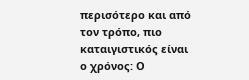περισότερο και από τον τρόπο, πιο καταιγιστικός είναι ο χρόνος: Ο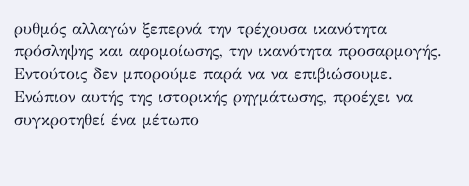ρυθμός αλλαγών ξεπερνά την τρέχουσα ικανότητα πρόσληψης και αφομοίωσης, την ικανότητα προσαρμογής.
Εντούτοις δεν μπορούμε παρά να να επιβιώσουμε. Ενώπιον αυτής της ιστορικής ρηγμάτωσης, προέχει να συγκροτηθεί ένα μέτωπο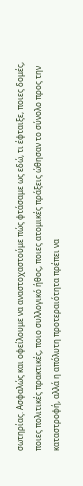σωτηρίας. Ασφαλώς και οφείλουμε να αναστοχαστούμε πώς φτάσαμε ως εδώ, τι έφταιξε, ποιες δομές, ποιες πολιτικές πρακτικές, ποιο συλλογικό ήθος, ποιες ατομικές πράξεις ώθησαν το σύνολο προς την καταστροφή, αλλά η απόλυτη προτεραιότητα πρέπει να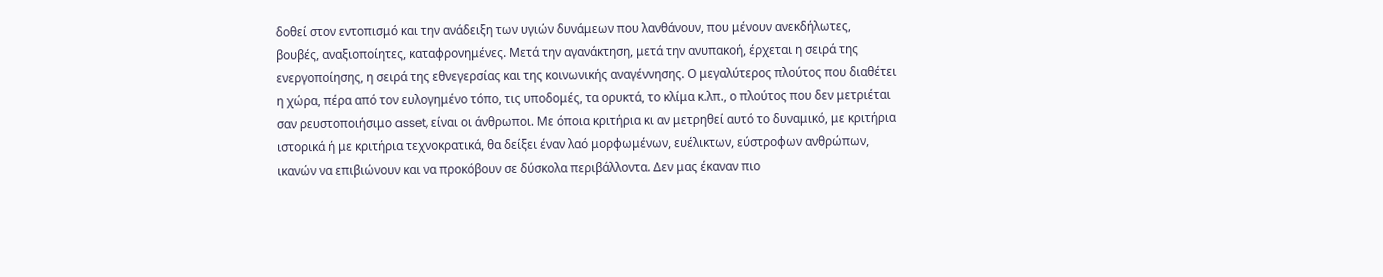δοθεί στον εντοπισμό και την ανάδειξη των υγιών δυνάμεων που λανθάνουν, που μένουν ανεκδήλωτες, βουβές, αναξιοποίητες, καταφρονημένες. Μετά την αγανάκτηση, μετά την ανυπακοή, έρχεται η σειρά της ενεργοποίησης, η σειρά της εθνεγερσίας και της κοινωνικής αναγέννησης. Ο μεγαλύτερος πλούτος που διαθέτει η χώρα, πέρα από τον ευλογημένο τόπο, τις υποδομές, τα ορυκτά, το κλίμα κ.λπ., ο πλούτος που δεν μετριέται σαν ρευστοποιήσιμο asset, είναι οι άνθρωποι. Με όποια κριτήρια κι αν μετρηθεί αυτό το δυναμικό, με κριτήρια ιστορικά ή με κριτήρια τεχνοκρατικά, θα δείξει έναν λαό μορφωμένων, ευέλικτων, εύστροφων ανθρώπων, ικανών να επιβιώνουν και να προκόβουν σε δύσκολα περιβάλλοντα. Δεν μας έκαναν πιο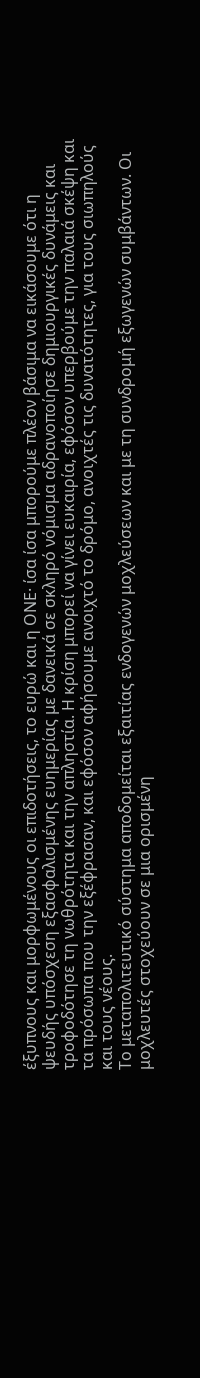έξυπνους και μορφωμένους οι επιδοτήσεις, το ευρώ και η ΟΝΕ· ίσα ίσα μπορούμε πλέον βάσιμα να εικάσουμε ότι η ψευδής υπόσχεση εξασφαλισμένης ευημερίας με δανεικά σε σκληρό νόμισμα αδρανοποίησε δημιουργικές δυνάμεις και τροφοδότησε τη νωθρότητα και την απληστία. Η κρίση μπορεί να γίνει ευκαιρία, εφόσον υπερβούμε την παλαιά σκέψη και τα πρόσωπα που την εξέφρασαν, και εφόσον αφήσουμε ανοιχτό το δρόμο, ανοιχτές τις δυνατότητες, για τους σιωπηλούς και τους νέους.
Το μεταπολιτευτικό σύστημα αποδομείται εξαιτίας ενδογενών μοχλεύσεων και με τη συνδρομή εξωγενών συμβάντων. Οι μοχλευτές στοχεύουν σε μια ορισμένη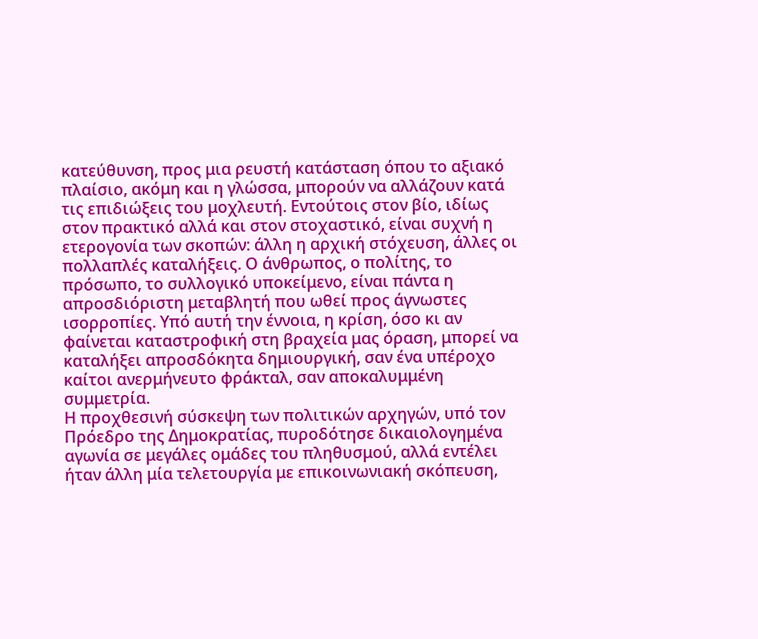κατεύθυνση, προς μια ρευστή κατάσταση όπου το αξιακό πλαίσιο, ακόμη και η γλώσσα, μπορούν να αλλάζουν κατά τις επιδιώξεις του μοχλευτή. Εντούτοις στον βίο, ιδίως στον πρακτικό αλλά και στον στοχαστικό, είναι συχνή η ετερογονία των σκοπών: άλλη η αρχική στόχευση, άλλες οι πολλαπλές καταλήξεις. Ο άνθρωπος, ο πολίτης, το πρόσωπο, το συλλογικό υποκείμενο, είναι πάντα η απροσδιόριστη μεταβλητή που ωθεί προς άγνωστες ισορροπίες. Υπό αυτή την έννοια, η κρίση, όσο κι αν φαίνεται καταστροφική στη βραχεία μας όραση, μπορεί να καταλήξει απροσδόκητα δημιουργική, σαν ένα υπέροχο καίτοι ανερμήνευτο φράκταλ, σαν αποκαλυμμένη συμμετρία.
Η προχθεσινή σύσκεψη των πολιτικών αρχηγών, υπό τον Πρόεδρο της Δημοκρατίας, πυροδότησε δικαιολογημένα αγωνία σε μεγάλες ομάδες του πληθυσμού, αλλά εντέλει ήταν άλλη μία τελετουργία με επικοινωνιακή σκόπευση,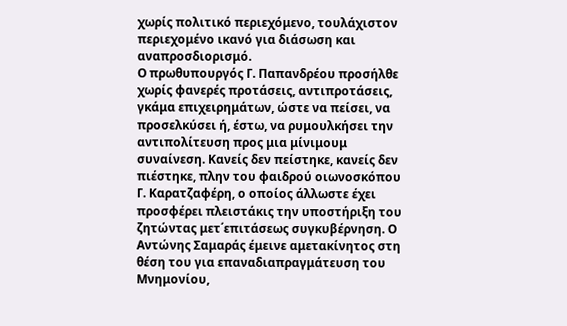χωρίς πολιτικό περιεχόμενο, τουλάχιστον περιεχομένο ικανό για διάσωση και αναπροσδιορισμό.
Ο πρωθυπουργός Γ. Παπανδρέου προσήλθε χωρίς φανερές προτάσεις, αντιπροτάσεις, γκάμα επιχειρημάτων, ώστε να πείσει, να προσελκύσει ή, έστω, να ρυμουλκήσει την αντιπολίτευση προς μια μίνιμουμ συναίνεση. Κανείς δεν πείστηκε, κανείς δεν πιέστηκε, πλην του φαιδρού οιωνοσκόπου Γ. Καρατζαφέρη, ο οποίος άλλωστε έχει προσφέρει πλειστάκις την υποστήριξη του ζητώντας μετ΄επιτάσεως συγκυβέρνηση. Ο Αντώνης Σαμαράς έμεινε αμετακίνητος στη θέση του για επαναδιαπραγμάτευση του Μνημονίου,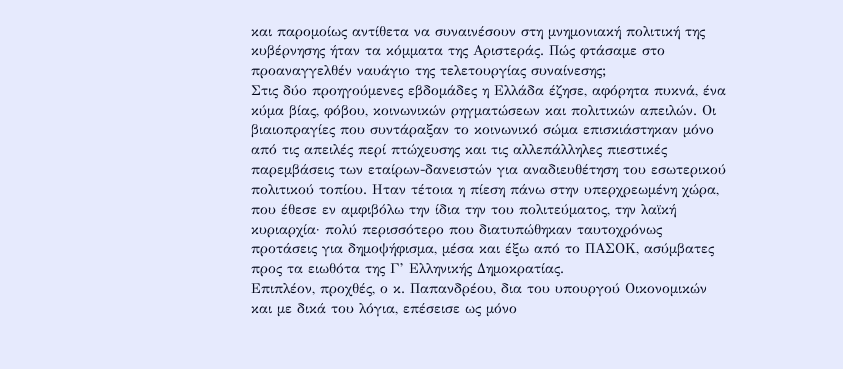και παρομοίως αντίθετα να συναινέσουν στη μνημονιακή πολιτική της κυβέρνησης ήταν τα κόμματα της Αριστεράς. Πώς φτάσαμε στο προαναγγελθέν ναυάγιο της τελετουργίας συναίνεσης;
Στις δύο προηγούμενες εβδομάδες η Ελλάδα έζησε, αφόρητα πυκνά, ένα κύμα βίας, φόβου, κοινωνικών ρηγματώσεων και πολιτικών απειλών. Οι βιαιοπραγίες που συντάραξαν το κοινωνικό σώμα επισκιάστηκαν μόνο από τις απειλές περί πτώχευσης και τις αλλεπάλληλες πιεστικές παρεμβάσεις των εταίρων-δανειστών για αναδιευθέτηση του εσωτερικού πολιτικού τοπίου. Ηταν τέτοια η πίεση πάνω στην υπερχρεωμένη χώρα, που έθεσε εν αμφιβόλω την ίδια την του πολιτεύματος, την λαϊκή κυριαρχία· πολύ περισσότερο που διατυπώθηκαν ταυτοχρόνως προτάσεις για δημοψήφισμα, μέσα και έξω από το ΠΑΣΟΚ, ασύμβατες προς τα ειωθότα της Γ’ Ελληνικής Δημοκρατίας.
Επιπλέον, προχθές, ο κ. Παπανδρέου, δια του υπουργού Οικονομικών και με δικά του λόγια, επέσεισε ως μόνο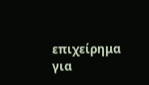επιχείρημα για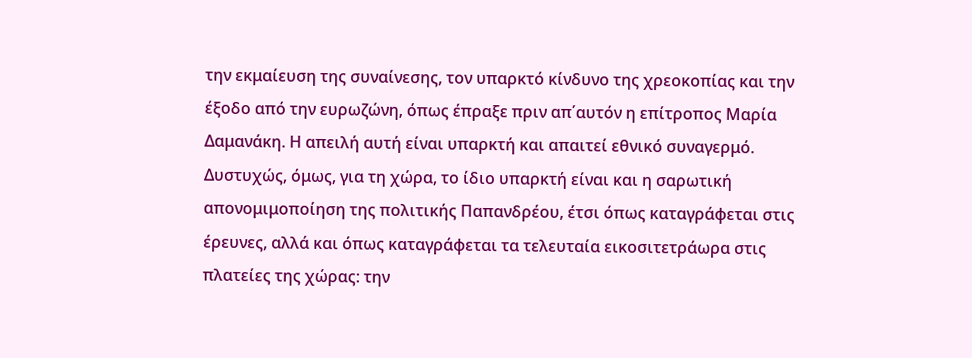την εκμαίευση της συναίνεσης, τον υπαρκτό κίνδυνο της χρεοκοπίας και την έξοδο από την ευρωζώνη, όπως έπραξε πριν απ΄αυτόν η επίτροπος Μαρία Δαμανάκη. Η απειλή αυτή είναι υπαρκτή και απαιτεί εθνικό συναγερμό. Δυστυχώς, όμως, για τη χώρα, το ίδιο υπαρκτή είναι και η σαρωτική απονομιμοποίηση της πολιτικής Παπανδρέου, έτσι όπως καταγράφεται στις έρευνες, αλλά και όπως καταγράφεται τα τελευταία εικοσιτετράωρα στις πλατείες της χώρας: την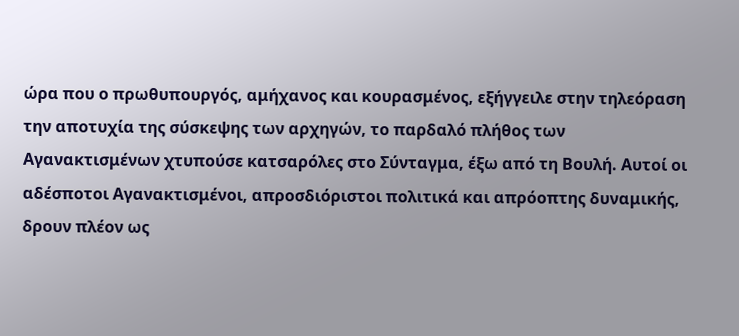ώρα που ο πρωθυπουργός, αμήχανος και κουρασμένος, εξήγγειλε στην τηλεόραση την αποτυχία της σύσκεψης των αρχηγών, το παρδαλό πλήθος των Αγανακτισμένων χτυπούσε κατσαρόλες στο Σύνταγμα, έξω από τη Βουλή. Αυτοί οι αδέσποτοι Αγανακτισμένοι, απροσδιόριστοι πολιτικά και απρόοπτης δυναμικής, δρουν πλέον ως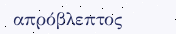απρόβλεπτος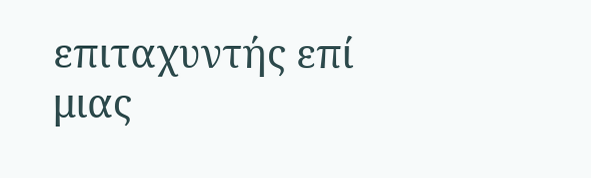επιταχυντής επί μιας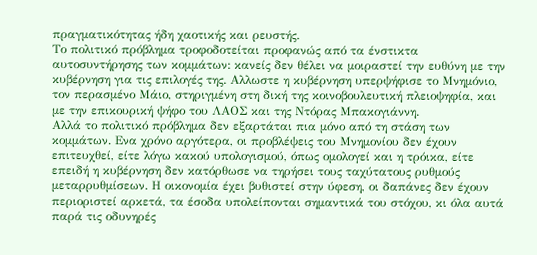πραγματικότητας ήδη χαοτικής και ρευστής.
Το πολιτικό πρόβλημα τροφοδοτείται προφανώς από τα ένστικτα αυτοσυντήρησης των κομμάτων: κανείς δεν θέλει να μοιραστεί την ευθύνη με την κυβέρνηση για τις επιλογές της. Αλλωστε η κυβέρνηση υπερψήφισε το Μνημόνιο, τον περασμένο Μάιο, στηριγμένη στη δική της κοινοβουλευτική πλειοψηφία, και με την επικουρική ψήφο του ΛΑΟΣ και της Ντόρας Μπακογιάννη.
Αλλά το πολιτικό πρόβλημα δεν εξαρτάται πια μόνο από τη στάση των κομμάτων. Ενα χρόνο αργότερα, οι προβλέψεις του Μνημονίου δεν έχουν επιτευχθεί, είτε λόγω κακού υπολογισμού, όπως ομολογεί και η τρόικα, είτε επειδή η κυβέρνηση δεν κατόρθωσε να τηρήσει τους ταχύτατους ρυθμούς μεταρρυθμίσεων. Η οικονομία έχει βυθιστεί στην ύφεση, οι δαπάνες δεν έχουν περιοριστεί αρκετά, τα έσοδα υπολείπονται σημαντικά του στόχου, κι όλα αυτά παρά τις οδυνηρές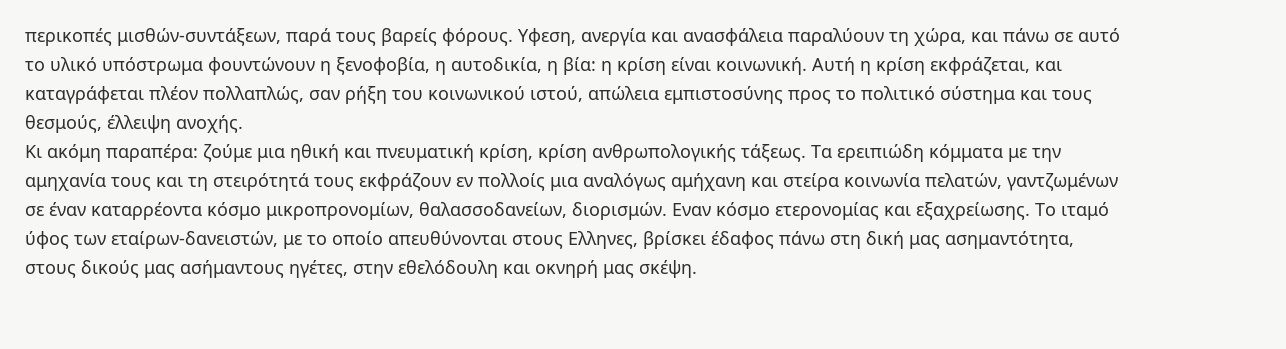περικοπές μισθών-συντάξεων, παρά τους βαρείς φόρους. Υφεση, ανεργία και ανασφάλεια παραλύουν τη χώρα, και πάνω σε αυτό το υλικό υπόστρωμα φουντώνουν η ξενοφοβία, η αυτοδικία, η βία: η κρίση είναι κοινωνική. Αυτή η κρίση εκφράζεται, και καταγράφεται πλέον πολλαπλώς, σαν ρήξη του κοινωνικού ιστού, απώλεια εμπιστοσύνης προς το πολιτικό σύστημα και τους θεσμούς, έλλειψη ανοχής.
Κι ακόμη παραπέρα: ζούμε μια ηθική και πνευματική κρίση, κρίση ανθρωπολογικής τάξεως. Τα ερειπιώδη κόμματα με την αμηχανία τους και τη στειρότητά τους εκφράζουν εν πολλοίς μια αναλόγως αμήχανη και στείρα κοινωνία πελατών, γαντζωμένων σε έναν καταρρέοντα κόσμο μικροπρονομίων, θαλασσοδανείων, διορισμών. Εναν κόσμο ετερονομίας και εξαχρείωσης. Το ιταμό ύφος των εταίρων-δανειστών, με το οποίο απευθύνονται στους Ελληνες, βρίσκει έδαφος πάνω στη δική μας ασημαντότητα, στους δικούς μας ασήμαντους ηγέτες, στην εθελόδουλη και οκνηρή μας σκέψη.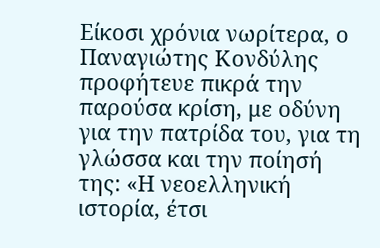Είκοσι χρόνια νωρίτερα, ο Παναγιώτης Κονδύλης προφήτευε πικρά την παρούσα κρίση, με οδύνη για την πατρίδα του, για τη γλώσσα και την ποίησή της: «Η νεοελληνική ιστορία, έτσι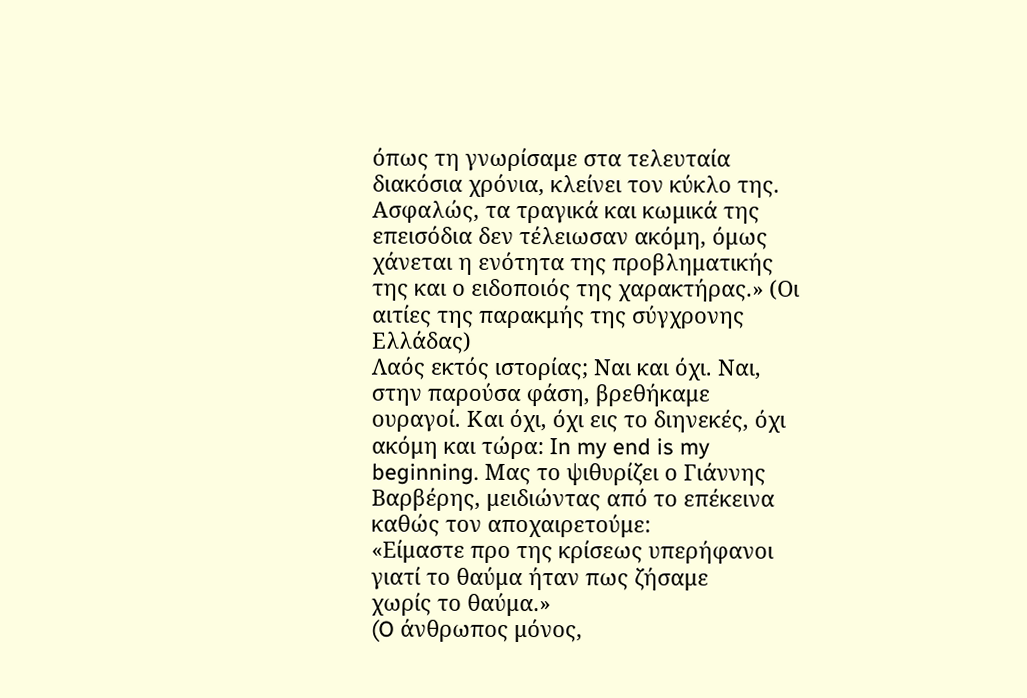όπως τη γνωρίσαμε στα τελευταία διακόσια χρόνια, κλείνει τον κύκλο της. Ασφαλώς, τα τραγικά και κωμικά της επεισόδια δεν τέλειωσαν ακόμη, όμως χάνεται η ενότητα της προβληματικής της και ο ειδοποιός της χαρακτήρας.» (Οι αιτίες της παρακμής της σύγχρονης Ελλάδας)
Λαός εκτός ιστορίας; Ναι και όχι. Ναι, στην παρούσα φάση, βρεθήκαμε ουραγοί. Και όχι, όχι εις το διηνεκές, όχι ακόμη και τώρα: Ιn my end is my beginning. Μας το ψιθυρίζει ο Γιάννης Βαρβέρης, μειδιώντας από το επέκεινα καθώς τον αποχαιρετούμε:
«Είμαστε προ της κρίσεως υπερήφανοι
γιατί το θαύμα ήταν πως ζήσαμε
χωρίς το θαύμα.»
(O άνθρωπος μόνος,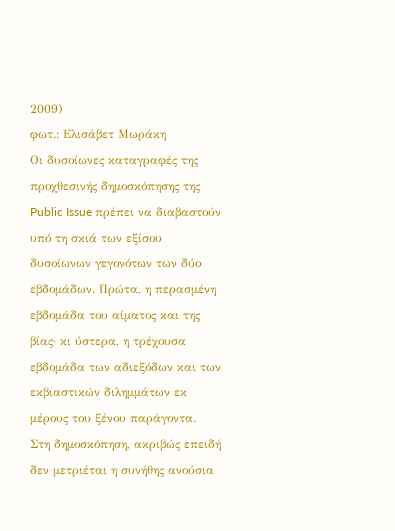2009)
φωτ.: Ελισάβετ Μωράκη
Οι δυσοίωνες καταγραφές της προχθεσινής δημοσκόπησης της Public Issue πρέπει να διαβαστούν υπό τη σκιά των εξίσου δυσοίωνων γεγονότων των δύο εβδομάδων. Πρώτα, η περασμένη εβδομάδα του αίματος και της βίας· κι ύστερα, η τρέχουσα εβδομάδα των αδιεξόδων και των εκβιαστικών διλημμάτων εκ μέρους του ξένου παράγοντα.
Στη δημοσκόπηση, ακριβώς επειδή δεν μετριέται η συνήθης ανούσια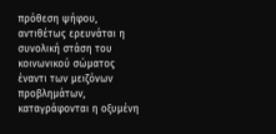πρόθεση ψήφου, αντιθέτως ερευνάται η συνολική στάση του κοινωνικού σώματος έναντι των μειζόνων προβλημάτων, καταγράφονται η οξυμένη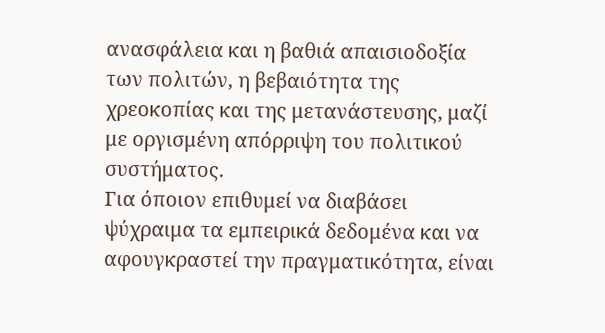ανασφάλεια και η βαθιά απαισιοδοξία των πολιτών, η βεβαιότητα της χρεοκοπίας και της μετανάστευσης, μαζί με οργισμένη απόρριψη του πολιτικού συστήματος.
Για όποιον επιθυμεί να διαβάσει ψύχραιμα τα εμπειρικά δεδομένα και να αφουγκραστεί την πραγματικότητα, είναι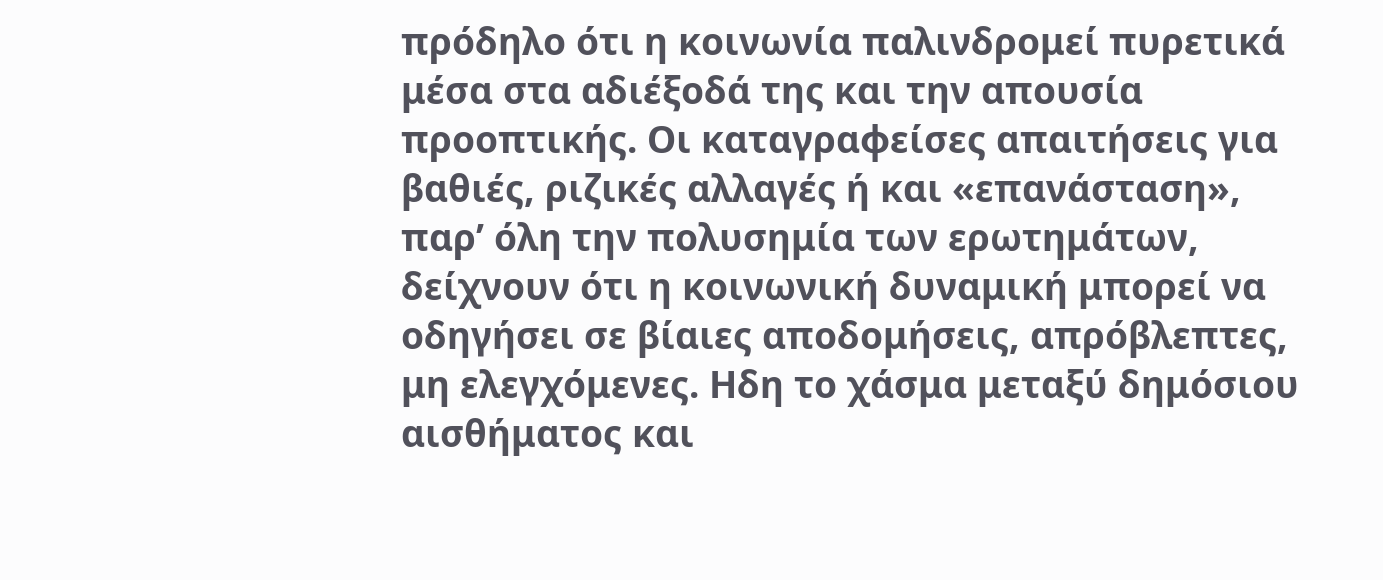πρόδηλο ότι η κοινωνία παλινδρομεί πυρετικά μέσα στα αδιέξοδά της και την απουσία προοπτικής. Οι καταγραφείσες απαιτήσεις για βαθιές, ριζικές αλλαγές ή και «επανάσταση», παρ’ όλη την πολυσημία των ερωτημάτων, δείχνουν ότι η κοινωνική δυναμική μπορεί να οδηγήσει σε βίαιες αποδομήσεις, απρόβλεπτες, μη ελεγχόμενες. Ηδη το χάσμα μεταξύ δημόσιου αισθήματος και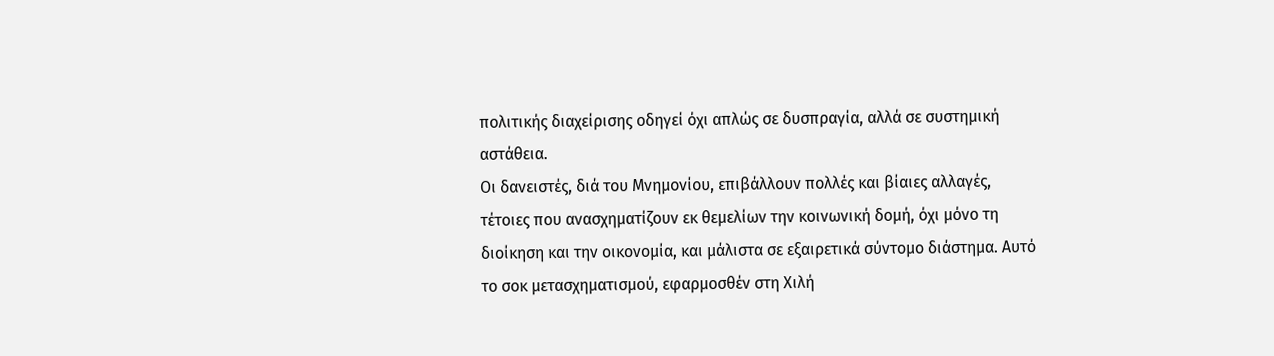πολιτικής διαχείρισης οδηγεί όχι απλώς σε δυσπραγία, αλλά σε συστημική αστάθεια.
Οι δανειστές, διά του Μνημονίου, επιβάλλουν πολλές και βίαιες αλλαγές, τέτοιες που ανασχηματίζουν εκ θεμελίων την κοινωνική δομή, όχι μόνο τη διοίκηση και την οικονομία, και μάλιστα σε εξαιρετικά σύντομο διάστημα. Αυτό το σοκ μετασχηματισμού, εφαρμοσθέν στη Χιλή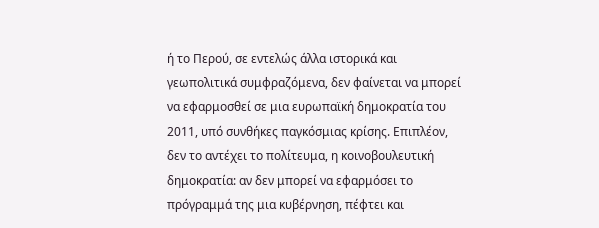ή το Περού, σε εντελώς άλλα ιστορικά και γεωπολιτικά συμφραζόμενα, δεν φαίνεται να μπορεί να εφαρμοσθεί σε μια ευρωπαϊκή δημοκρατία του 2011, υπό συνθήκες παγκόσμιας κρίσης. Επιπλέον, δεν το αντέχει το πολίτευμα, η κοινοβουλευτική δημοκρατία: αν δεν μπορεί να εφαρμόσει το πρόγραμμά της μια κυβέρνηση, πέφτει και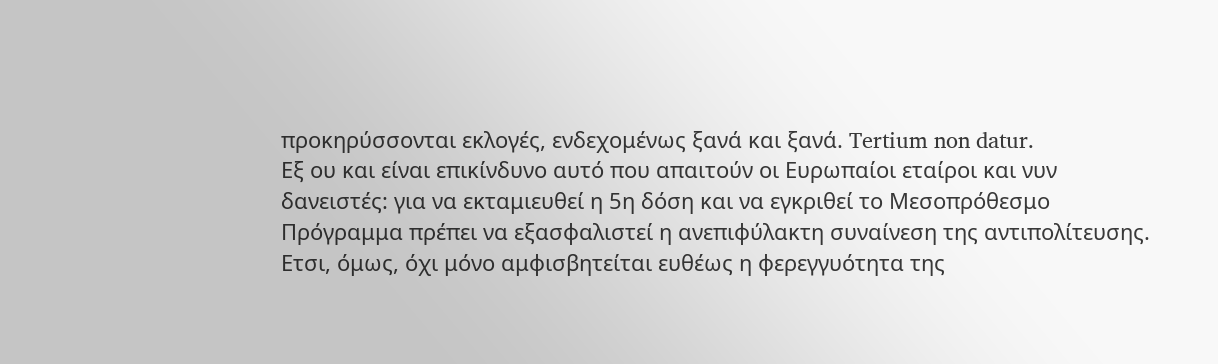προκηρύσσονται εκλογές, ενδεχομένως ξανά και ξανά. Tertium non datur.
Εξ ου και είναι επικίνδυνο αυτό που απαιτούν οι Ευρωπαίοι εταίροι και νυν δανειστές: για να εκταμιευθεί η 5η δόση και να εγκριθεί το Μεσοπρόθεσμο Πρόγραμμα πρέπει να εξασφαλιστεί η ανεπιφύλακτη συναίνεση της αντιπολίτευσης. Ετσι, όμως, όχι μόνο αμφισβητείται ευθέως η φερεγγυότητα της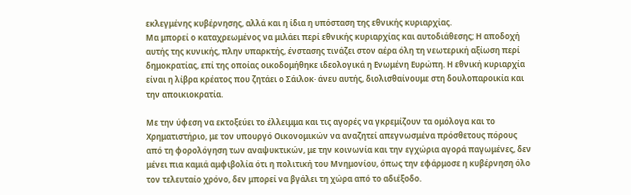εκλεγμένης κυβέρνησης, αλλά και η ίδια η υπόσταση της εθνικής κυριαρχίας.
Μα μπορεί ο καταχρεωμένος να μιλάει περί εθνικής κυριαρχίας και αυτοδιάθεσης; Η αποδοχή αυτής της κυνικής, πλην υπαρκτής, ένστασης τινάζει στον αέρα όλη τη νεωτερική αξίωση περί δημοκρατίας, επί της οποίας οικοδομήθηκε ιδεολογικά η Ενωμένη Ευρώπη. Η εθνική κυριαρχία είναι η λίβρα κρέατος που ζητάει ο Σάιλοκ· άνευ αυτής, διολισθαίνουμε στη δουλοπαροικία και την αποικιοκρατία.

Με την ύφεση να εκτοξεύει το έλλειμμα και τις αγορές να γκρεμίζουν τα ομόλογα και το Χρηματιστήριο, με τον υπουργό Οικονομικών να αναζητεί απεγνωσμένα πρόσθετους πόρους από τη φορολόγηση των αναψυκτικών, με την κοινωνία και την εγχώρια αγορά παγωμένες, δεν μένει πια καμιά αμφιβολία ότι η πολιτική του Μνημονίου, όπως την εφάρμοσε η κυβέρνηση όλο τον τελευταίο χρόνο, δεν μπορεί να βγάλει τη χώρα από το αδιέξοδο.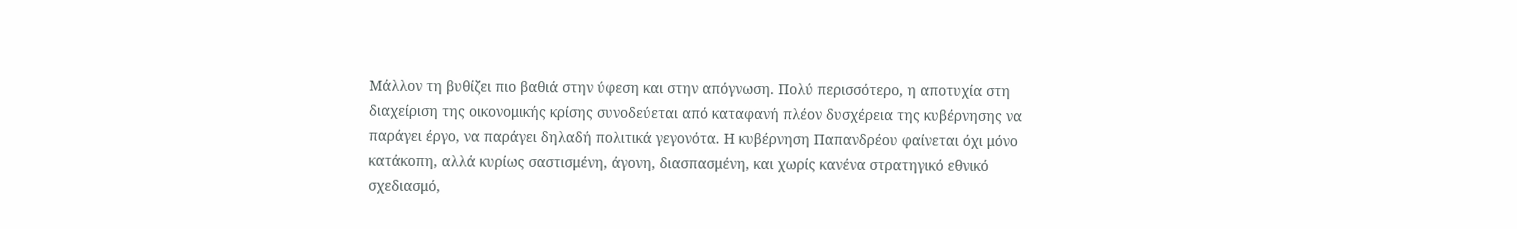Μάλλον τη βυθίζει πιο βαθιά στην ύφεση και στην απόγνωση. Πολύ περισσότερο, η αποτυχία στη διαχείριση της οικονομικής κρίσης συνοδεύεται από καταφανή πλέον δυσχέρεια της κυβέρνησης να παράγει έργο, να παράγει δηλαδή πολιτικά γεγονότα. Η κυβέρνηση Παπανδρέου φαίνεται όχι μόνο κατάκοπη, αλλά κυρίως σαστισμένη, άγονη, διασπασμένη, και χωρίς κανένα στρατηγικό εθνικό σχεδιασμό,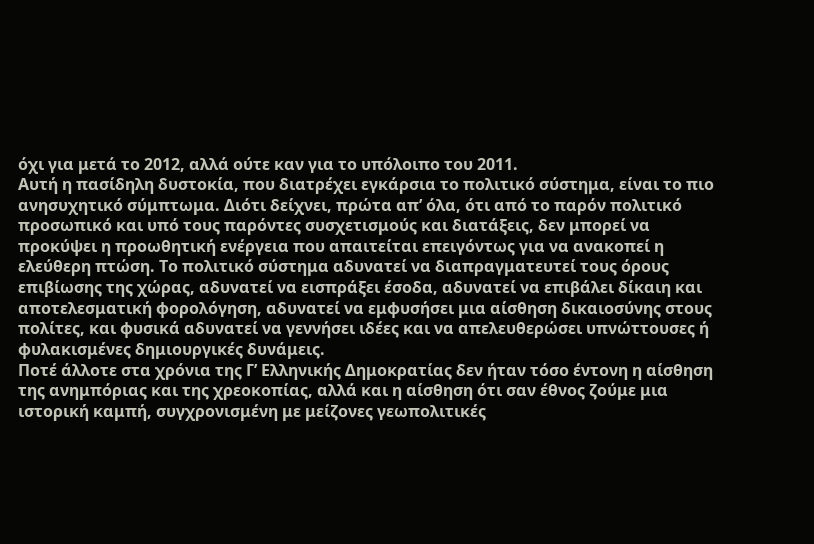όχι για μετά το 2012, αλλά ούτε καν για το υπόλοιπο του 2011.
Αυτή η πασίδηλη δυστοκία, που διατρέχει εγκάρσια το πολιτικό σύστημα, είναι το πιο ανησυχητικό σύμπτωμα. Διότι δείχνει, πρώτα απ’ όλα, ότι από το παρόν πολιτικό προσωπικό και υπό τους παρόντες συσχετισμούς και διατάξεις, δεν μπορεί να προκύψει η προωθητική ενέργεια που απαιτείται επειγόντως για να ανακοπεί η ελεύθερη πτώση. Το πολιτικό σύστημα αδυνατεί να διαπραγματευτεί τους όρους επιβίωσης της χώρας, αδυνατεί να εισπράξει έσοδα, αδυνατεί να επιβάλει δίκαιη και αποτελεσματική φορολόγηση, αδυνατεί να εμφυσήσει μια αίσθηση δικαιοσύνης στους πολίτες, και φυσικά αδυνατεί να γεννήσει ιδέες και να απελευθερώσει υπνώττουσες ή φυλακισμένες δημιουργικές δυνάμεις.
Ποτέ άλλοτε στα χρόνια της Γ’ Ελληνικής Δημοκρατίας δεν ήταν τόσο έντονη η αίσθηση της ανημπόριας και της χρεοκοπίας, αλλά και η αίσθηση ότι σαν έθνος ζούμε μια ιστορική καμπή, συγχρονισμένη με μείζονες γεωπολιτικές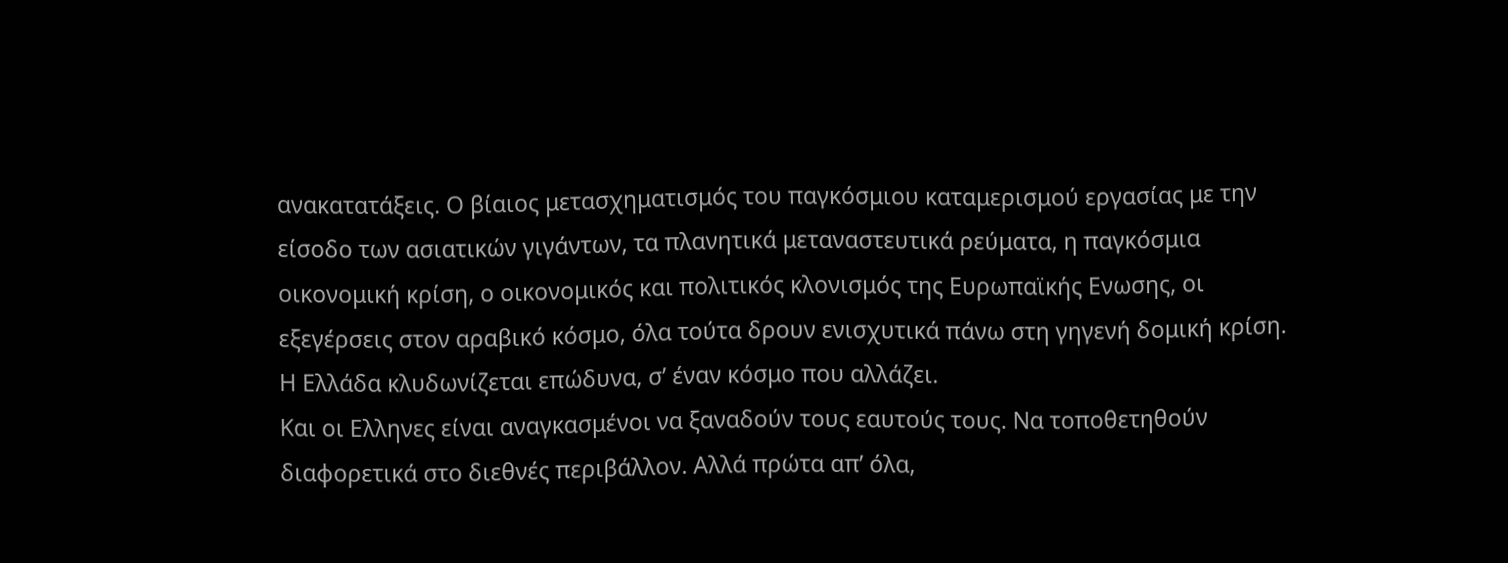ανακατατάξεις. Ο βίαιος μετασχηματισμός του παγκόσμιου καταμερισμού εργασίας με την είσοδο των ασιατικών γιγάντων, τα πλανητικά μεταναστευτικά ρεύματα, η παγκόσμια οικονομική κρίση, ο οικονομικός και πολιτικός κλονισμός της Ευρωπαϊκής Ενωσης, οι εξεγέρσεις στον αραβικό κόσμο, όλα τούτα δρουν ενισχυτικά πάνω στη γηγενή δομική κρίση. Η Ελλάδα κλυδωνίζεται επώδυνα, σ’ έναν κόσμο που αλλάζει.
Και οι Ελληνες είναι αναγκασμένοι να ξαναδούν τους εαυτούς τους. Να τοποθετηθούν διαφορετικά στο διεθνές περιβάλλον. Αλλά πρώτα απ’ όλα,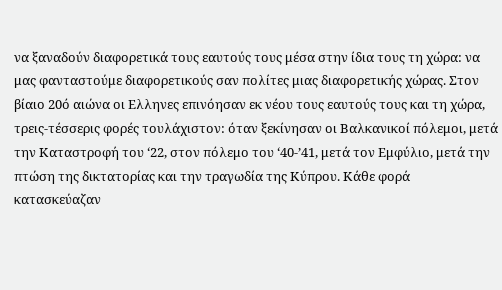να ξαναδούν διαφορετικά τους εαυτούς τους μέσα στην ίδια τους τη χώρα: να μας φανταστούμε διαφορετικούς σαν πολίτες μιας διαφορετικής χώρας. Στον βίαιο 20ό αιώνα οι Ελληνες επινόησαν εκ νέου τους εαυτούς τους και τη χώρα, τρεις-τέσσερις φορές τουλάχιστον: όταν ξεκίνησαν οι Βαλκανικοί πόλεμοι, μετά την Καταστροφή του ‘22, στον πόλεμο του ‘40-’41, μετά τον Εμφύλιο, μετά την πτώση της δικτατορίας και την τραγωδία της Κύπρου. Κάθε φορά κατασκεύαζαν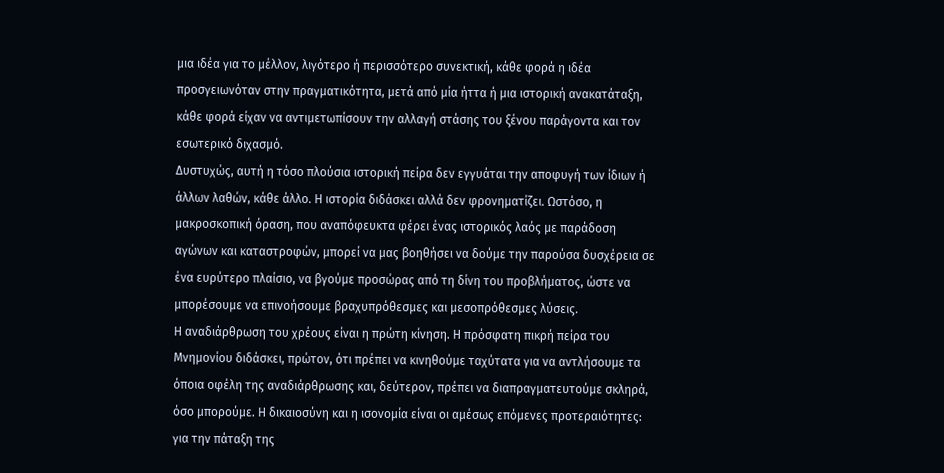μια ιδέα για το μέλλον, λιγότερο ή περισσότερο συνεκτική, κάθε φορά η ιδέα προσγειωνόταν στην πραγματικότητα, μετά από μία ήττα ή μια ιστορική ανακατάταξη, κάθε φορά είχαν να αντιμετωπίσουν την αλλαγή στάσης του ξένου παράγοντα και τον εσωτερικό διχασμό.
Δυστυχώς, αυτή η τόσο πλούσια ιστορική πείρα δεν εγγυάται την αποφυγή των ίδιων ή άλλων λαθών, κάθε άλλο. Η ιστορία διδάσκει αλλά δεν φρονηματίζει. Ωστόσο, η μακροσκοπική όραση, που αναπόφευκτα φέρει ένας ιστορικός λαός με παράδοση αγώνων και καταστροφών, μπορεί να μας βοηθήσει να δούμε την παρούσα δυσχέρεια σε ένα ευρύτερο πλαίσιο, να βγούμε προσώρας από τη δίνη του προβλήματος, ώστε να μπορέσουμε να επινοήσουμε βραχυπρόθεσμες και μεσοπρόθεσμες λύσεις.
Η αναδιάρθρωση του χρέους είναι η πρώτη κίνηση. Η πρόσφατη πικρή πείρα του Μνημονίου διδάσκει, πρώτον, ότι πρέπει να κινηθούμε ταχύτατα για να αντλήσουμε τα όποια οφέλη της αναδιάρθρωσης και, δεύτερον, πρέπει να διαπραγματευτούμε σκληρά, όσο μπορούμε. Η δικαιοσύνη και η ισονομία είναι οι αμέσως επόμενες προτεραιότητες: για την πάταξη της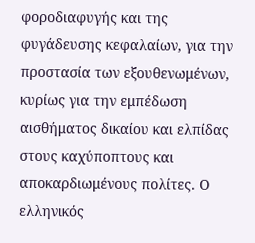φοροδιαφυγής και της φυγάδευσης κεφαλαίων, για την προστασία των εξουθενωμένων, κυρίως για την εμπέδωση αισθήματος δικαίου και ελπίδας στους καχύποπτους και αποκαρδιωμένους πολίτες. Ο ελληνικός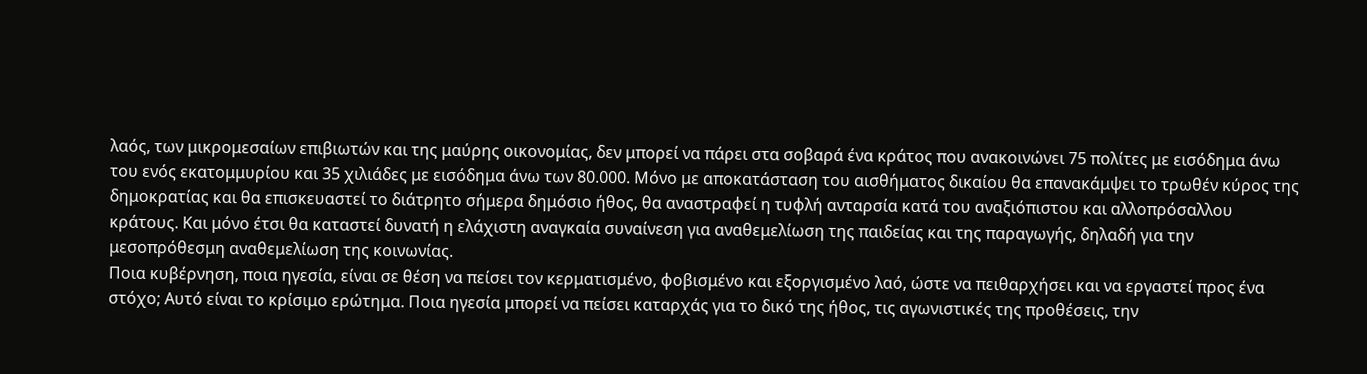λαός, των μικρομεσαίων επιβιωτών και της μαύρης οικονομίας, δεν μπορεί να πάρει στα σοβαρά ένα κράτος που ανακοινώνει 75 πολίτες με εισόδημα άνω του ενός εκατομμυρίου και 35 χιλιάδες με εισόδημα άνω των 80.000. Μόνο με αποκατάσταση του αισθήματος δικαίου θα επανακάμψει το τρωθέν κύρος της δημοκρατίας και θα επισκευαστεί το διάτρητο σήμερα δημόσιο ήθος, θα αναστραφεί η τυφλή ανταρσία κατά του αναξιόπιστου και αλλοπρόσαλλου κράτους. Και μόνο έτσι θα καταστεί δυνατή η ελάχιστη αναγκαία συναίνεση για αναθεμελίωση της παιδείας και της παραγωγής, δηλαδή για την μεσοπρόθεσμη αναθεμελίωση της κοινωνίας.
Ποια κυβέρνηση, ποια ηγεσία, είναι σε θέση να πείσει τον κερματισμένο, φοβισμένο και εξοργισμένο λαό, ώστε να πειθαρχήσει και να εργαστεί προς ένα στόχο; Αυτό είναι το κρίσιμο ερώτημα. Ποια ηγεσία μπορεί να πείσει καταρχάς για το δικό της ήθος, τις αγωνιστικές της προθέσεις, την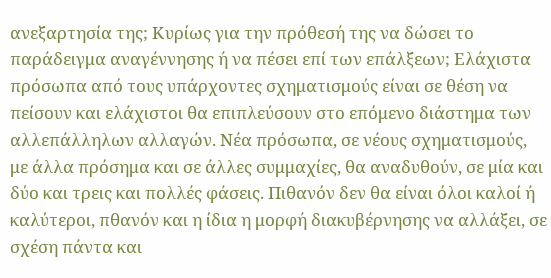ανεξαρτησία της; Κυρίως για την πρόθεσή της να δώσει το παράδειγμα αναγέννησης ή να πέσει επί των επάλξεων; Ελάχιστα πρόσωπα από τους υπάρχοντες σχηματισμούς είναι σε θέση να πείσουν και ελάχιστοι θα επιπλεύσουν στο επόμενο διάστημα των αλλεπάλληλων αλλαγών. Νέα πρόσωπα, σε νέους σχηματισμούς, με άλλα πρόσημα και σε άλλες συμμαχίες, θα αναδυθούν, σε μία και δύο και τρεις και πολλές φάσεις. Πιθανόν δεν θα είναι όλοι καλοί ή καλύτεροι, πθανόν και η ίδια η μορφή διακυβέρνησης να αλλάξει, σε σχέση πάντα και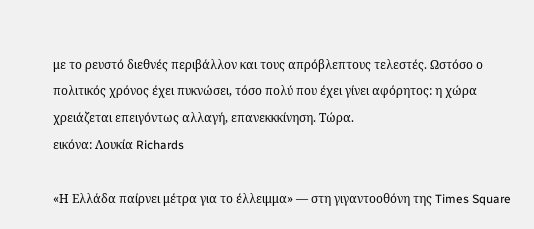με το ρευστό διεθνές περιβάλλον και τους απρόβλεπτους τελεστές. Ωστόσο ο πολιτικός χρόνος έχει πυκνώσει, τόσο πολύ που έχει γίνει αφόρητος: η χώρα χρειάζεται επειγόντως αλλαγή, επανεκκκίνηση. Τώρα.
εικόνα: Λουκία Richards

«Η Ελλάδα παίρνει μέτρα για το έλλειμμα» ― στη γιγαντοοθόνη της Times Square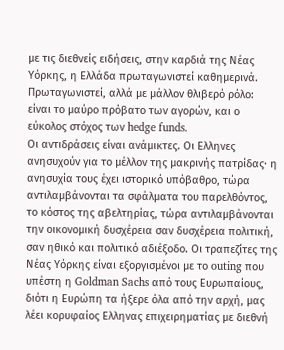με τις διεθνείς ειδήσεις, στην καρδιά της Νέας Υόρκης, η Ελλάδα πρωταγωνιστεί καθημερινά. Πρωταγωνιστεί, αλλά με μάλλον θλιβερό ρόλο: είναι το μαύρο πρόβατο των αγορών, και ο εύκολος στόχος των hedge funds.
Οι αντιδράσεις είναι ανάμικτες. Οι Ελληνες ανησυχούν για το μέλλον της μακρινής πατρίδας· η ανησυχία τους έχει ιστορικό υπόβαθρο, τώρα αντιλαμβάνονται τα σφάλματα του παρελθόντος, το κόστος της αβελτηρίας, τώρα αντιλαμβάνονται την οικονομική δυσχέρεια σαν δυσχέρεια πολιτική, σαν ηθικό και πολιτικό αδιέξοδο. Οι τραπεζίτες της Νέας Υόρκης είναι εξοργισμένοι με το outing που υπέστη η Goldman Sachs από τους Ευρωπαίους, διότι η Ευρώπη τα ήξερε όλα από την αρχή, μας λέει κορυφαίος Ελληνας επιχειρηματίας με διεθνή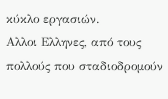κύκλο εργασιών.
Αλλοι Ελληνες, από τους πολλούς που σταδιοδρομούν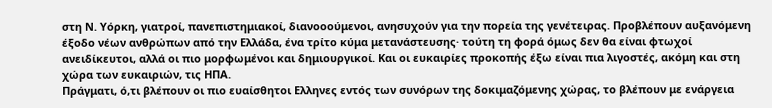στη Ν. Υόρκη, γιατροί, πανεπιστημιακοί, διανοοούμενοι, ανησυχούν για την πορεία της γενέτειρας. Προβλέπουν αυξανόμενη έξοδο νέων ανθρώπων από την Ελλάδα, ένα τρίτο κύμα μετανάστευσης· τούτη τη φορά όμως δεν θα είναι φτωχοί ανειδίκευτοι, αλλά οι πιο μορφωμένοι και δημιουργικοί. Και οι ευκαιρίες προκοπής έξω είναι πια λιγοστές, ακόμη και στη χώρα των ευκαιριών, τις ΗΠΑ.
Πράγματι, ό,τι βλέπουν οι πιο ευαίσθητοι Ελληνες εντός των συνόρων της δοκιμαζόμενης χώρας, το βλέπουν με ενάργεια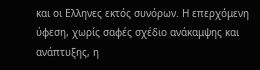και οι Ελληνες εκτός συνόρων. Η επερχόμενη ύφεση, χωρίς σαφές σχέδιο ανάκαμψης και ανάπτυξης, η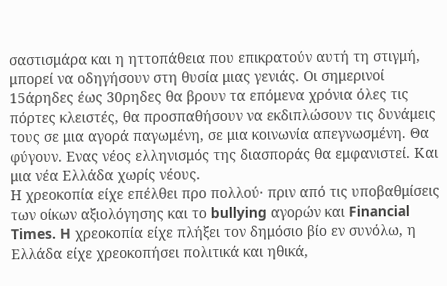σαστισμάρα και η ηττοπάθεια που επικρατούν αυτή τη στιγμή, μπορεί να οδηγήσουν στη θυσία μιας γενιάς. Οι σημερινοί 15άρηδες έως 30ρηδες θα βρουν τα επόμενα χρόνια όλες τις πόρτες κλειστές, θα προσπαθήσουν να εκδιπλώσουν τις δυνάμεις τους σε μια αγορά παγωμένη, σε μια κοινωνία απεγνωσμένη. Θα φύγουν. Ενας νέος ελληνισμός της διασποράς θα εμφανιστεί. Και μια νέα Ελλάδα χωρίς νέους.
Η χρεοκοπία είχε επέλθει προ πολλού· πριν από τις υποβαθμίσεις των οίκων αξιολόγησης και το bullying αγορών και Financial Times. H χρεοκοπία είχε πλήξει τον δημόσιο βίο εν συνόλω, η Ελλάδα είχε χρεοκοπήσει πολιτικά και ηθικά,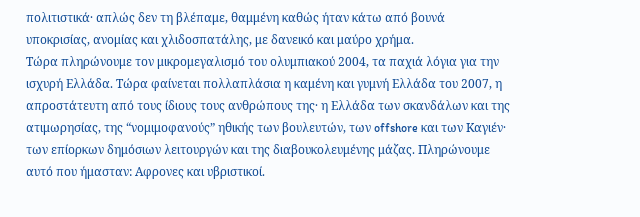πολιτιστικά· απλώς δεν τη βλέπαμε, θαμμένη καθώς ήταν κάτω από βουνά υποκρισίας, ανομίας και χλιδοσπατάλης, με δανεικό και μαύρο χρήμα.
Τώρα πληρώνουμε τον μικρομεγαλισμό του ολυμπιακού 2004, τα παχιά λόγια για την ισχυρή Ελλάδα. Τώρα φαίνεται πολλαπλάσια η καμένη και γυμνή Ελλάδα του 2007, η απροστάτευτη από τους ίδιους τους ανθρώπους της· η Ελλάδα των σκανδάλων και της ατιμωρησίας, της “νομιμοφανούς” ηθικής των βουλευτών, των offshore και των Kαγιέν· των επίορκων δημόσιων λειτουργών και της διαβουκολευμένης μάζας. Πληρώνουμε αυτό που ήμασταν: Αφρονες και υβριστικοί.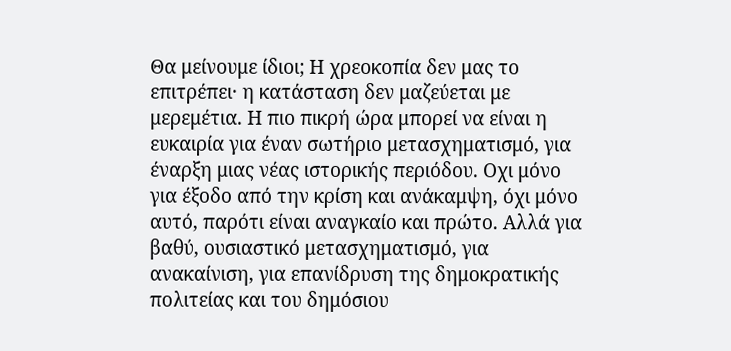Θα μείνουμε ίδιοι; Η χρεοκοπία δεν μας το επιτρέπει· η κατάσταση δεν μαζεύεται με μερεμέτια. Η πιο πικρή ώρα μπορεί να είναι η ευκαιρία για έναν σωτήριο μετασχηματισμό, για έναρξη μιας νέας ιστορικής περιόδου. Οχι μόνο για έξοδο από την κρίση και ανάκαμψη, όχι μόνο αυτό, παρότι είναι αναγκαίο και πρώτο. Αλλά για βαθύ, ουσιαστικό μετασχηματισμό, για ανακαίνιση, για επανίδρυση της δημοκρατικής πολιτείας και του δημόσιου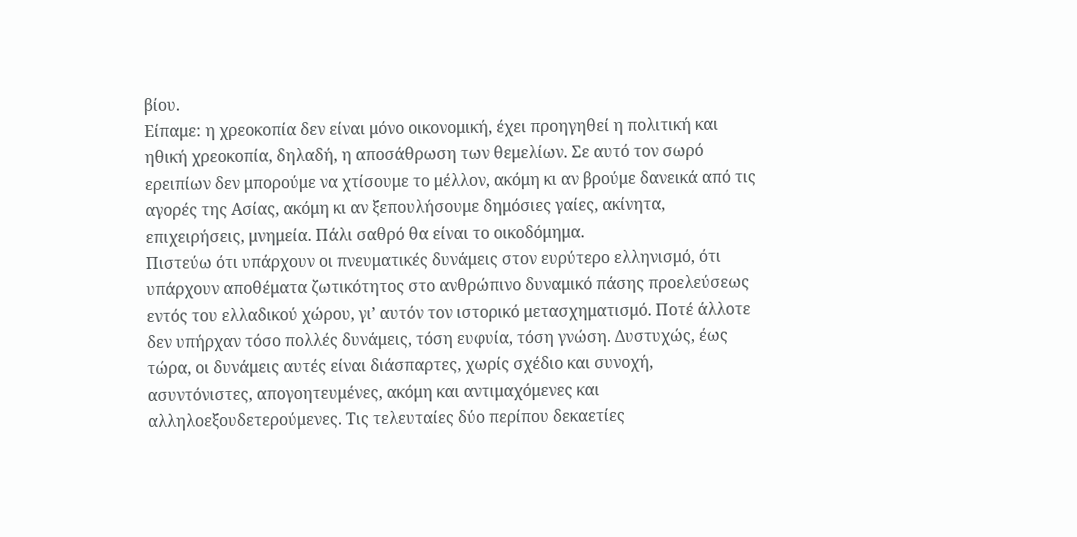βίου.
Είπαμε: η χρεοκοπία δεν είναι μόνο οικονομική, έχει προηγηθεί η πολιτική και ηθική χρεοκοπία, δηλαδή, η αποσάθρωση των θεμελίων. Σε αυτό τον σωρό ερειπίων δεν μπορούμε να χτίσουμε το μέλλον, ακόμη κι αν βρούμε δανεικά από τις αγορές της Ασίας, ακόμη κι αν ξεπουλήσουμε δημόσιες γαίες, ακίνητα, επιχειρήσεις, μνημεία. Πάλι σαθρό θα είναι το οικοδόμημα.
Πιστεύω ότι υπάρχουν οι πνευματικές δυνάμεις στον ευρύτερο ελληνισμό, ότι υπάρχουν αποθέματα ζωτικότητος στο ανθρώπινο δυναμικό πάσης προελεύσεως εντός του ελλαδικού χώρου, γι’ αυτόν τον ιστορικό μετασχηματισμό. Ποτέ άλλοτε δεν υπήρχαν τόσο πολλές δυνάμεις, τόση ευφυία, τόση γνώση. Δυστυχώς, έως τώρα, οι δυνάμεις αυτές είναι διάσπαρτες, χωρίς σχέδιο και συνοχή, ασυντόνιστες, απογοητευμένες, ακόμη και αντιμαχόμενες και αλληλοεξουδετερούμενες. Τις τελευταίες δύο περίπου δεκαετίες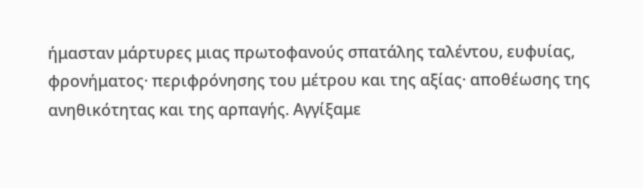ήμασταν μάρτυρες μιας πρωτοφανούς σπατάλης ταλέντου, ευφυίας, φρονήματος· περιφρόνησης του μέτρου και της αξίας· αποθέωσης της ανηθικότητας και της αρπαγής. Αγγίξαμε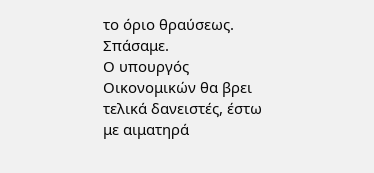το όριο θραύσεως. Σπάσαμε.
Ο υπουργός Οικονομικών θα βρει τελικά δανειστές, έστω με αιματηρά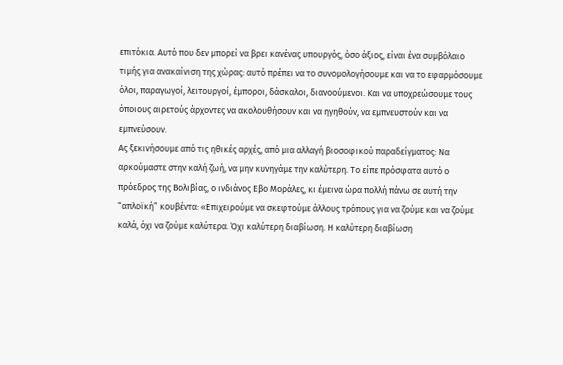επιτόκια. Αυτό που δεν μπορεί να βρει κανένας υπουργός, όσο άξιος, είναι ένα συμβόλαιο τιμής για ανακαίνιση της χώρας: αυτό πρέπει να το συνομολογήσουμε και να το εφαρμόσουμε όλοι, παραγωγοί, λειτουργοί, έμποροι, δάσκαλοι, διανοούμενοι. Και να υποχρεώσουμε τους όποιους αιρετούς άρχοντες να ακολουθήσουν και να ηγηθούν, να εμπνευστούν και να εμπνεύσουν.
Ας ξεκινήσουμε από τις ηθικές αρχές, από μια αλλαγή βιοσοφικού παραδείγματος: Να αρκούμαστε στην καλή ζωή, να μην κυνηγάμε την καλύτερη. Το είπε πρόσφατα αυτό ο πρόεδρος της Βολιβίας, ο ινδιάνος Εβο Μοράλες, κι έμεινα ώρα πολλή πάνω σε αυτή την “απλοϊκή” κουβέντα: «Επιχειρούμε να σκεφτούμε άλλους τρόπους για να ζούμε και να ζούμε καλά, όχι να ζούμε καλύτερα. Όχι καλύτερη διαβίωση. Η καλύτερη διαβίωση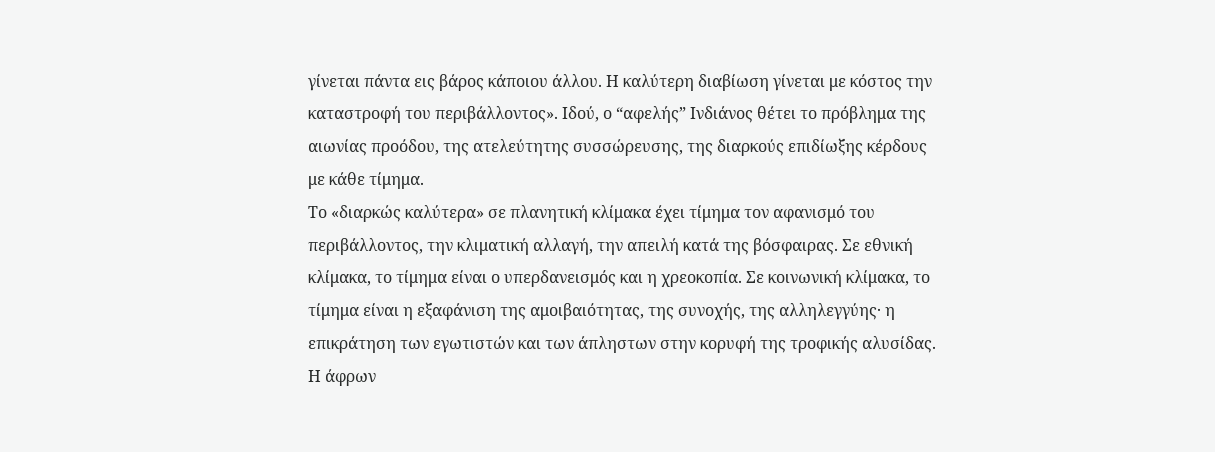γίνεται πάντα εις βάρος κάποιου άλλου. Η καλύτερη διαβίωση γίνεται με κόστος την καταστροφή του περιβάλλοντος». Ιδού, ο “αφελής” Ινδιάνος θέτει το πρόβλημα της αιωνίας προόδου, της ατελεύτητης συσσώρευσης, της διαρκούς επιδίωξης κέρδους με κάθε τίμημα.
Το «διαρκώς καλύτερα» σε πλανητική κλίμακα έχει τίμημα τον αφανισμό του περιβάλλοντος, την κλιματική αλλαγή, την απειλή κατά της βόσφαιρας. Σε εθνική κλίμακα, το τίμημα είναι ο υπερδανεισμός και η χρεοκοπία. Σε κοινωνική κλίμακα, το τίμημα είναι η εξαφάνιση της αμοιβαιότητας, της συνοχής, της αλληλεγγύης· η επικράτηση των εγωτιστών και των άπληστων στην κορυφή της τροφικής αλυσίδας.
Η άφρων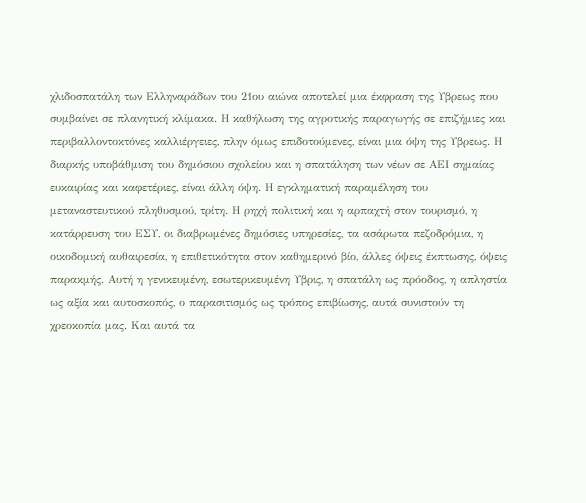χλιδοσπατάλη των Ελληναράδων του 21ου αιώνα αποτελεί μια έκφραση της Υβρεως που συμβαίνει σε πλανητική κλίμακα. Η καθήλωση της αγροτικής παραγωγής σε επιζήμιες και περιβαλλοντοκτόνες καλλιέργειες, πλην όμως επιδοτούμενες, είναι μια όψη της Υβρεως. Η διαρκής υποβάθμιση του δημόσιου σχολείου και η σπατάληση των νέων σε ΑΕΙ σημαίας ευκαιρίας και καφετέριες, είναι άλλη όψη. Η εγκληματική παραμέληση του μεταναστευτικού πληθυσμού, τρίτη. Η ρηχή πολιτική και η αρπαχτή στον τουρισμό, η κατάρρευση του ΕΣΥ, οι διαβρωμένες δημόσιες υπηρεσίες, τα ασάρωτα πεζοδρόμια, η οικοδομική αυθαιρεσία, η επιθετικότητα στον καθημερινό βίο, άλλες όψεις έκπτωσης, όψεις παρακμής. Αυτή η γενικευμένη, εσωτερικευμένη Υβρις, η σπατάλη ως πρόοδος, η απληστία ως αξία και αυτοσκοπός, ο παρασιτισμός ως τρόπος επιβίωσης, αυτά συνιστούν τη χρεοκοπία μας. Και αυτά τα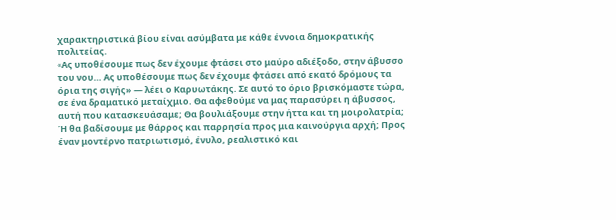χαρακτηριστικά βίου είναι ασύμβατα με κάθε έννοια δημοκρατικής πολιτείας.
«Aς υποθέσουμε πως δεν έχουμε φτάσει στο μαύρο αδιέξοδο, στην άβυσσο του νου… Aς υποθέσουμε πως δεν έχουμε φτάσει από εκατό δρόμους τα όρια της σιγής» ― λέει ο Καρυωτάκης. Σε αυτό το όριο βρισκόμαστε τώρα, σε ένα δραματικό μεταίχμιο. Θα αφεθούμε να μας παρασύρει η άβυσσος, αυτή που κατασκευάσαμε; Θα βουλιάξουμε στην ήττα και τη μοιρολατρία; Ή θα βαδίσουμε με θάρρος και παρρησία προς μια καινούργια αρχή; Προς έναν μοντέρνο πατριωτισμό, ένυλο, ρεαλιστικό και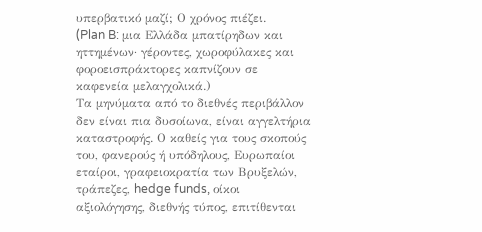υπερβατικό μαζί; Ο χρόνος πιέζει.
(Plan B: μια Ελλάδα μπατίρηδων και ηττημένων· γέροντες, χωροφύλακες και φοροεισπράκτορες καπνίζουν σε καφενεία μελαγχολικά.)
Τα μηνύματα από το διεθνές περιβάλλον δεν είναι πια δυσοίωνα, είναι αγγελτήρια καταστροφής. Ο καθείς για τους σκοπούς του, φανερούς ή υπόδηλους, Ευρωπαίοι εταίροι, γραφειοκρατία των Βρυξελών, τράπεζες, hedge funds, οίκοι αξιολόγησης, διεθνής τύπος, επιτίθενται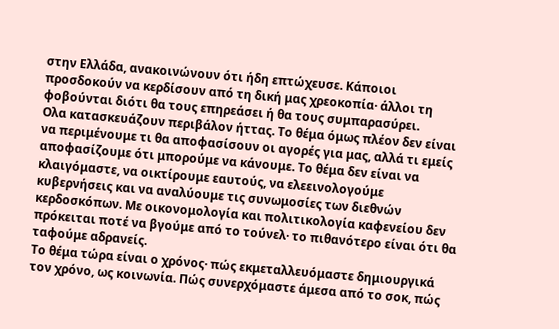στην Ελλάδα, ανακοινώνουν ότι ήδη επτώχευσε. Κάποιοι προσδοκούν να κερδίσουν από τη δική μας χρεοκοπία· άλλοι τη φοβούνται διότι θα τους επηρεάσει ή θα τους συμπαρασύρει.
Ολα κατασκευάζουν περιβάλον ήττας. Το θέμα όμως πλέον δεν είναι να περιμένουμε τι θα αποφασίσουν οι αγορές για μας, αλλά τι εμείς αποφασίζουμε ότι μπορούμε να κάνουμε. Το θέμα δεν είναι να κλαιγόμαστε, να οικτίρουμε εαυτούς, να ελεεινολογούμε κυβερνήσεις και να αναλύουμε τις συνωμοσίες των διεθνών κερδοσκόπων. Με οικονομολογία και πολιτικολογία καφενείου δεν πρόκειται ποτέ να βγούμε από το τούνελ· το πιθανότερο είναι ότι θα ταφούμε αδρανείς.
Το θέμα τώρα είναι ο χρόνος· πώς εκμεταλλευόμαστε δημιουργικά τον χρόνο, ως κοινωνία. Πώς συνερχόμαστε άμεσα από το σοκ, πώς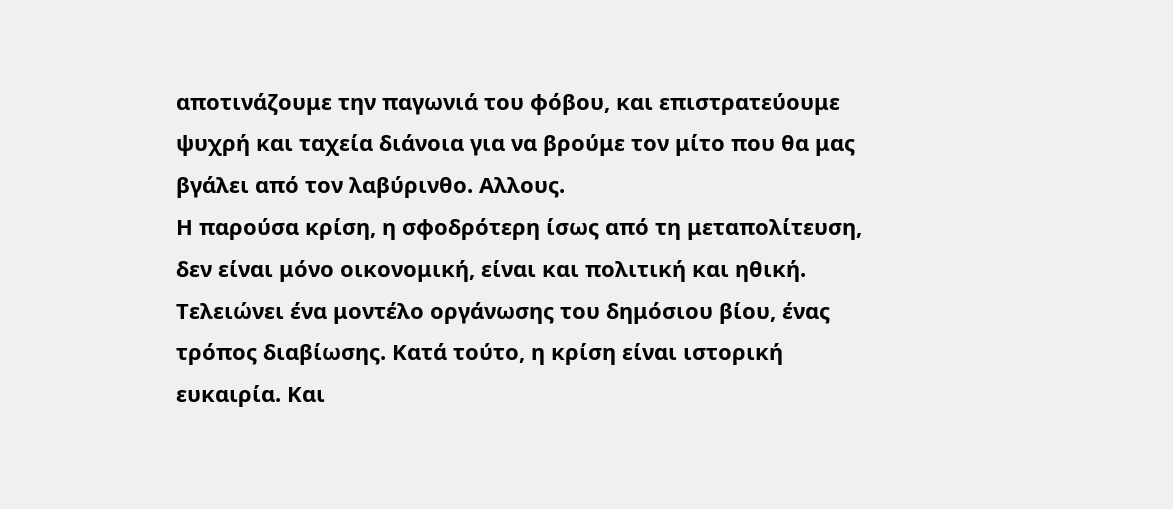αποτινάζουμε την παγωνιά του φόβου, και επιστρατεύουμε ψυχρή και ταχεία διάνοια για να βρούμε τον μίτο που θα μας βγάλει από τον λαβύρινθο. Αλλους.
Η παρούσα κρίση, η σφοδρότερη ίσως από τη μεταπολίτευση, δεν είναι μόνο οικονομική, είναι και πολιτική και ηθική. Τελειώνει ένα μοντέλο οργάνωσης του δημόσιου βίου, ένας τρόπος διαβίωσης. Κατά τούτο, η κρίση είναι ιστορική ευκαιρία. Και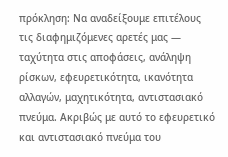πρόκληση: Να αναδείξουμε επιτέλους τις διαφημιζόμενες αρετές μας ― ταχύτητα στις αποφάσεις, ανάληψη ρίσκων, εφευρετικότητα, ικανότητα αλλαγών, μαχητικότητα, αντιστασιακό πνεύμα. Ακριβώς με αυτό το εφευρετικό και αντιστασιακό πνεύμα του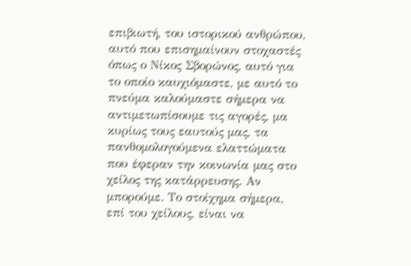επιβιωτή, του ιστορικού ανθρώπου, αυτό που επισημαίνουν στοχαστές όπως ο Νίκος Σβορώνος, αυτό για το οποίο καυχιόμαστε, με αυτό το πνεύμα καλούμαστε σήμερα να αντιμετωπίσουμε τις αγορές, μα κυρίως τους εαυτούς μας, τα πανθομολογούμενα ελαττώματα που έφεραν την κοινωνία μας στο χείλος της κατάρρευσης. Αν μπορούμε. Το στοίχημα σήμερα, επί του χείλους, είναι να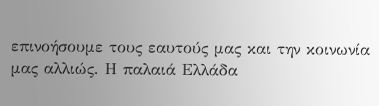επινοήσουμε τους εαυτούς μας και την κοινωνία μας αλλιώς. Η παλαιά Ελλάδα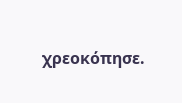χρεοκόπησε.